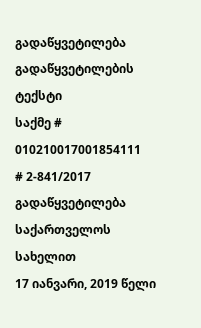გადაწყვეტილება
გადაწყვეტილების ტექსტი
საქმე # 010210017001854111
# 2-841/2017
გადაწყვეტილება
საქართველოს სახელით
17 იანვარი, 2019 წელი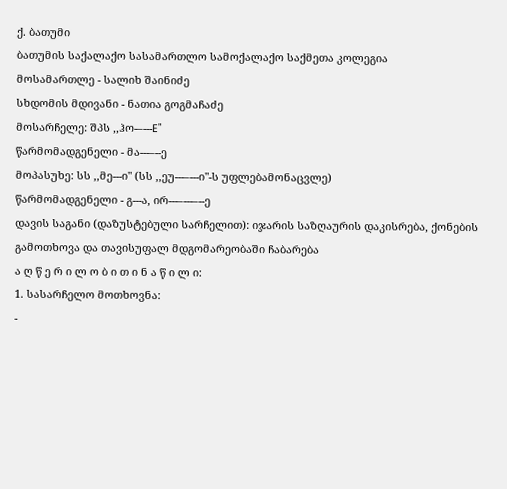ქ. ბათუმი
ბათუმის საქალაქო სასამართლო სამოქალაქო საქმეთა კოლეგია
მოსამართლე - სალიხ შაინიძე
სხდომის მდივანი - ნათია გოგმაჩაძე
მოსარჩელე: შპს ,,ჰო-–---E"
წარმომადგენელი - მა---–--ე
მოპასუხე: სს ,,მე---ი" (სს ,,ეუ---–---ი"-ს უფლებამონაცვლე)
წარმომადგენელი - გ---ა, ირ---–---–--ე
დავის საგანი (დაზუსტებული სარჩელით): იჯარის საზღაურის დაკისრება, ქონების გამოთხოვა და თავისუფალ მდგომარეობაში ჩაბარება
ა ღ წ ე რ ი ლ ო ბ ი თ ი ნ ა წ ი ლ ი:
1. სასარჩელო მოთხოვნა:
-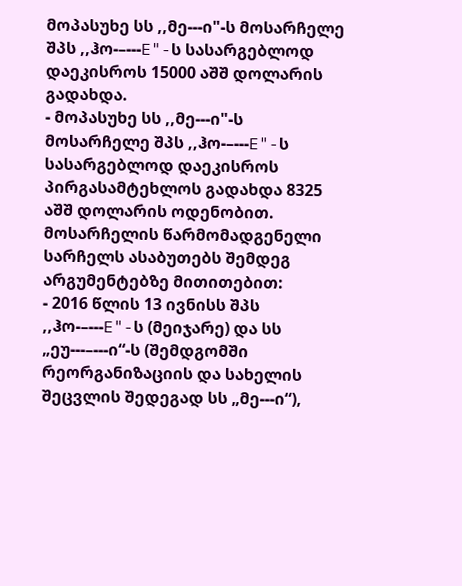მოპასუხე სს ,,მე---ი"-ს მოსარჩელე შპს ,,ჰო-–---E"-ს სასარგებლოდ დაეკისროს 15000 აშშ დოლარის გადახდა.
- მოპასუხე სს ,,მე---ი"-ს მოსარჩელე შპს ,,ჰო-–---E"-ს სასარგებლოდ დაეკისროს პირგასამტეხლოს გადახდა 8325 აშშ დოლარის ოდენობით.
მოსარჩელის წარმომადგენელი სარჩელს ასაბუთებს შემდეგ არგუმენტებზე მითითებით:
- 2016 წლის 13 ივნისს შპს ,,ჰო-–---E"-ს (მეიჯარე) და სს „ეუ---–---ი“-ს (შემდგომში რეორგანიზაციის და სახელის შეცვლის შედეგად სს „მე---ი“),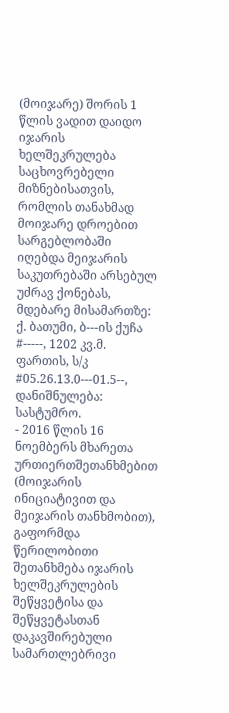(მოიჯარე) შორის 1 წლის ვადით დაიდო იჯარის ხელშეკრულება საცხოვრებელი მიზნებისათვის, რომლის თანახმად მოიჯარე დროებით სარგებლობაში იღებდა მეიჯარის საკუთრებაში არსებულ უძრავ ქონებას, მდებარე მისამართზე: ქ. ბათუმი, ბ---ის ქუჩა #-----, 1202 კვ.მ. ფართის, ს/კ #05.26.13.0---01.5--, დანიშნულება: სასტუმრო.
- 2016 წლის 16 ნოემბერს მხარეთა ურთიერთშეთანხმებით (მოიჯარის ინიციატივით და მეიჯარის თანხმობით), გაფორმდა წერილობითი შეთანხმება იჯარის ხელშეკრულების შეწყვეტისა და შეწყვეტასთან დაკავშირებული სამართლებრივი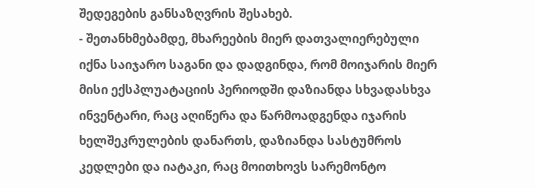შედეგების განსაზღვრის შესახებ.
- შეთანხმებამდე, მხარეების მიერ დათვალიერებული იქნა საიჯარო საგანი და დადგინდა, რომ მოიჯარის მიერ მისი ექსპლუატაციის პერიოდში დაზიანდა სხვადასხვა ინვენტარი, რაც აღიწერა და წარმოადგენდა იჯარის ხელშეკრულების დანართს, დაზიანდა სასტუმროს კედლები და იატაკი, რაც მოითხოვს სარემონტო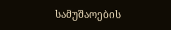სამუშაოების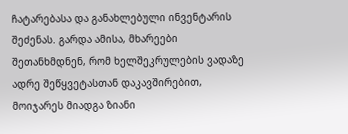ჩატარებასა და განახლებული ინვენტარის შეძენას. გარდა ამისა, მხარეები შეთანხმდნენ, რომ ხელშეკრულების ვადაზე ადრე შეწყვეტასთან დაკავშირებით, მოიჯარეს მიადგა ზიანი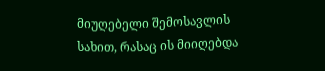მიუღებელი შემოსავლის სახით, რასაც ის მიიღებდა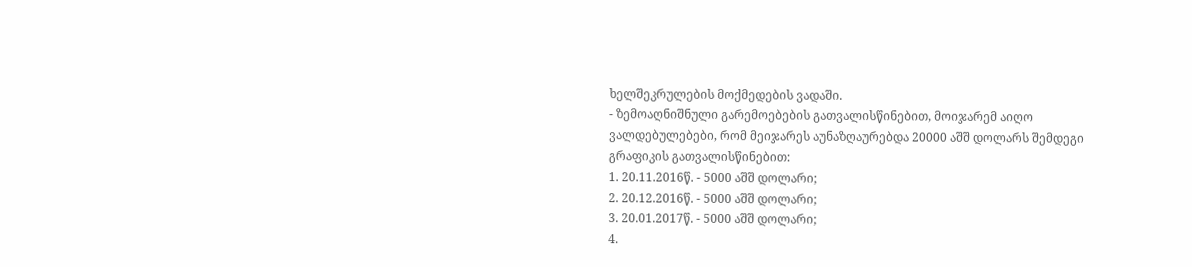ხელშეკრულების მოქმედების ვადაში.
- ზემოაღნიშნული გარემოებების გათვალისწინებით, მოიჯარემ აიღო ვალდებულებები, რომ მეიჯარეს აუნაზღაურებდა 20000 აშშ დოლარს შემდეგი გრაფიკის გათვალისწინებით:
1. 20.11.2016წ. - 5000 აშშ დოლარი;
2. 20.12.2016წ. - 5000 აშშ დოლარი;
3. 20.01.2017წ. - 5000 აშშ დოლარი;
4.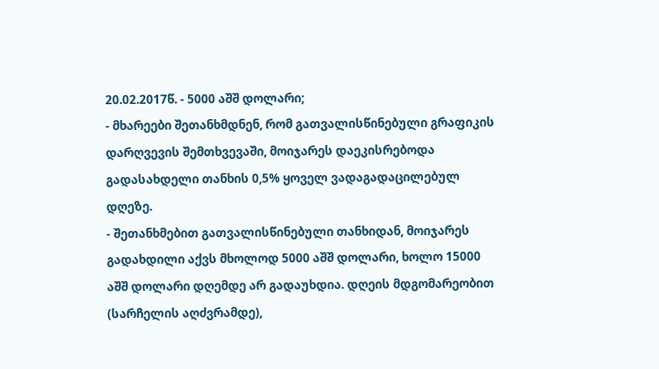20.02.2017წ. - 5000 აშშ დოლარი;
- მხარეები შეთანხმდნენ, რომ გათვალისწინებული გრაფიკის დარღვევის შემთხვევაში, მოიჯარეს დაეკისრებოდა გადასახდელი თანხის 0,5% ყოველ ვადაგადაცილებულ დღეზე.
- შეთანხმებით გათვალისწინებული თანხიდან, მოიჯარეს გადახდილი აქვს მხოლოდ 5000 აშშ დოლარი, ხოლო 15000 აშშ დოლარი დღემდე არ გადაუხდია. დღეის მდგომარეობით (სარჩელის აღძვრამდე),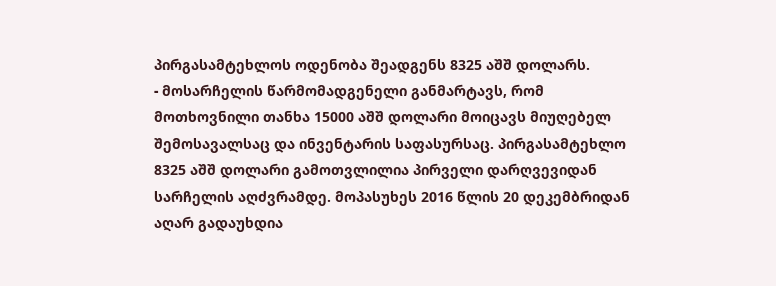პირგასამტეხლოს ოდენობა შეადგენს 8325 აშშ დოლარს.
- მოსარჩელის წარმომადგენელი განმარტავს, რომ მოთხოვნილი თანხა 15000 აშშ დოლარი მოიცავს მიუღებელ შემოსავალსაც და ინვენტარის საფასურსაც. პირგასამტეხლო 8325 აშშ დოლარი გამოთვლილია პირველი დარღვევიდან სარჩელის აღძვრამდე. მოპასუხეს 2016 წლის 20 დეკემბრიდან აღარ გადაუხდია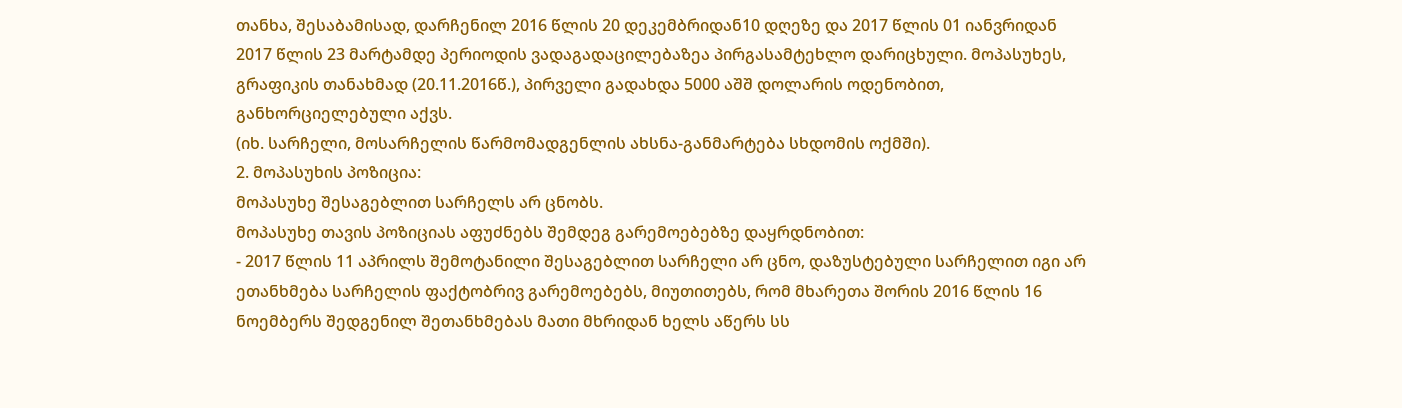თანხა, შესაბამისად, დარჩენილ 2016 წლის 20 დეკემბრიდან10 დღეზე და 2017 წლის 01 იანვრიდან 2017 წლის 23 მარტამდე პერიოდის ვადაგადაცილებაზეა პირგასამტეხლო დარიცხული. მოპასუხეს, გრაფიკის თანახმად (20.11.2016წ.), პირველი გადახდა 5000 აშშ დოლარის ოდენობით, განხორციელებული აქვს.
(იხ. სარჩელი, მოსარჩელის წარმომადგენლის ახსნა-განმარტება სხდომის ოქმში).
2. მოპასუხის პოზიცია:
მოპასუხე შესაგებლით სარჩელს არ ცნობს.
მოპასუხე თავის პოზიციას აფუძნებს შემდეგ გარემოებებზე დაყრდნობით:
- 2017 წლის 11 აპრილს შემოტანილი შესაგებლით სარჩელი არ ცნო, დაზუსტებული სარჩელით იგი არ ეთანხმება სარჩელის ფაქტობრივ გარემოებებს, მიუთითებს, რომ მხარეთა შორის 2016 წლის 16 ნოემბერს შედგენილ შეთანხმებას მათი მხრიდან ხელს აწერს სს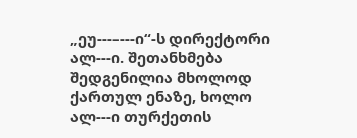„ეუ---–---ი“-ს დირექტორი ალ---ი. შეთანხმება შედგენილია მხოლოდ ქართულ ენაზე, ხოლო ალ---ი თურქეთის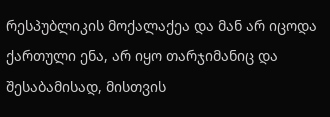რესპუბლიკის მოქალაქეა და მან არ იცოდა ქართული ენა, არ იყო თარჯიმანიც და შესაბამისად, მისთვის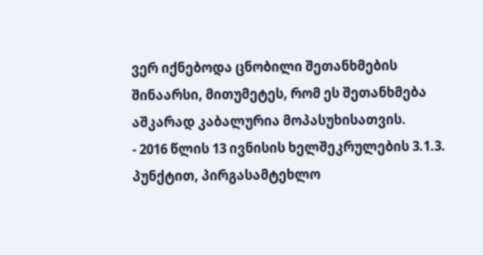ვერ იქნებოდა ცნობილი შეთანხმების შინაარსი, მითუმეტეს, რომ ეს შეთანხმება აშკარად კაბალურია მოპასუხისათვის.
- 2016 წლის 13 ივნისის ხელშეკრულების 3.1.3. პუნქტით, პირგასამტეხლო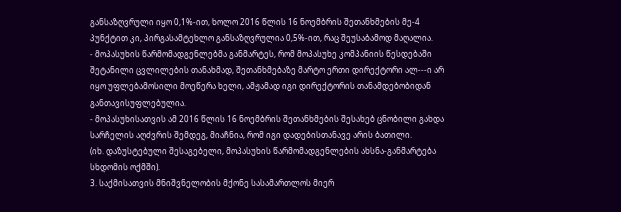განსაზღვრული იყო 0,1%-ით, ხოლო 2016 წლის 16 ნოემბრის შეთანხმების მე-4 პუნქტით კი, პირგასამტეხლო განსაზღვრულია 0,5%-ით, რაც შეუსაბამოდ მაღალია.
- მოპასუხის წარმომადგენლებმა განმარტეს, რომ მოპასუხე კომპანიის წესდებაში შეტანილი ცვლილების თანახმად, შეთანხმებაზე მარტო ერთი დირექტორი ალ---ი არ იყო უფლებამოსილი მოეწერა ხელი, ამჟამად იგი დირექტორის თანამდებობიდან განთავისუფლებულია.
- მოპასუხისათვის ამ 2016 წლის 16 ნოემბრის შეთანხმების შესახებ ცნობილი გახდა სარჩელის აღძვრის შემდეგ, მიაჩნია, რომ იგი დადებისთანავე არის ბათილი.
(იხ. დაზუსტებული შესაგებელი, მოპასუხის წარმომადგენლების ახსნა-განმარტება სხდომის ოქმში).
3. საქმისათვის მნიშვნელობის მქონე სასამართლოს მიერ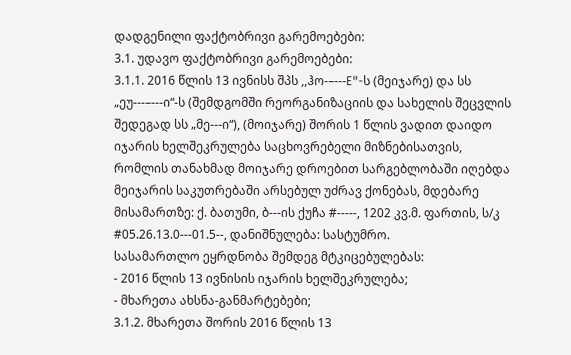დადგენილი ფაქტობრივი გარემოებები:
3.1. უდავო ფაქტობრივი გარემოებები:
3.1.1. 2016 წლის 13 ივნისს შპს ,,ჰო-–---E"-ს (მეიჯარე) და სს „ეუ---–---ი“-ს (შემდგომში რეორგანიზაციის და სახელის შეცვლის შედეგად სს „მე---ი“), (მოიჯარე) შორის 1 წლის ვადით დაიდო იჯარის ხელშეკრულება საცხოვრებელი მიზნებისათვის, რომლის თანახმად მოიჯარე დროებით სარგებლობაში იღებდა მეიჯარის საკუთრებაში არსებულ უძრავ ქონებას, მდებარე მისამართზე: ქ. ბათუმი, ბ---ის ქუჩა #-----, 1202 კვ.მ. ფართის, ს/კ #05.26.13.0---01.5--, დანიშნულება: სასტუმრო.
სასამართლო ეყრდნობა შემდეგ მტკიცებულებას:
- 2016 წლის 13 ივნისის იჯარის ხელშეკრულება;
- მხარეთა ახსნა-განმარტებები;
3.1.2. მხარეთა შორის 2016 წლის 13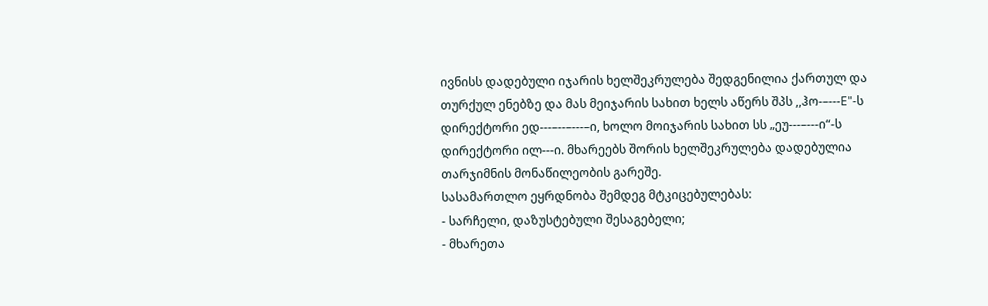ივნისს დადებული იჯარის ხელშეკრულება შედგენილია ქართულ და თურქულ ენებზე და მას მეიჯარის სახით ხელს აწერს შპს ,,ჰო-–---E"-ს დირექტორი ედ---–--–---–ი, ხოლო მოიჯარის სახით სს „ეუ---–---ი“-ს დირექტორი ილ---ი. მხარეებს შორის ხელშეკრულება დადებულია თარჯიმნის მონაწილეობის გარეშე.
სასამართლო ეყრდნობა შემდეგ მტკიცებულებას:
- სარჩელი, დაზუსტებული შესაგებელი;
- მხარეთა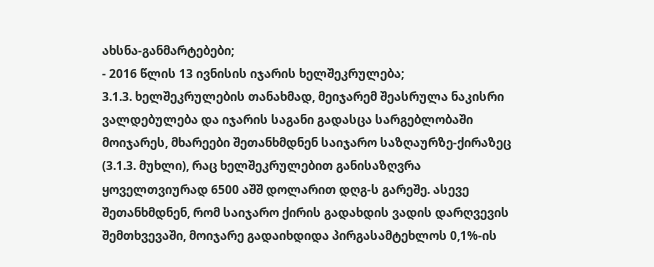ახსნა-განმარტებები;
- 2016 წლის 13 ივნისის იჯარის ხელშეკრულება;
3.1.3. ხელშეკრულების თანახმად, მეიჯარემ შეასრულა ნაკისრი ვალდებულება და იჯარის საგანი გადასცა სარგებლობაში მოიჯარეს, მხარეები შეთანხმდნენ საიჯარო საზღაურზე-ქირაზეც (3.1.3. მუხლი), რაც ხელშეკრულებით განისაზღვრა ყოველთვიურად 6500 აშშ დოლარით დღგ-ს გარეშე. ასევე შეთანხმდნენ, რომ საიჯარო ქირის გადახდის ვადის დარღვევის შემთხვევაში, მოიჯარე გადაიხდიდა პირგასამტეხლოს 0,1%-ის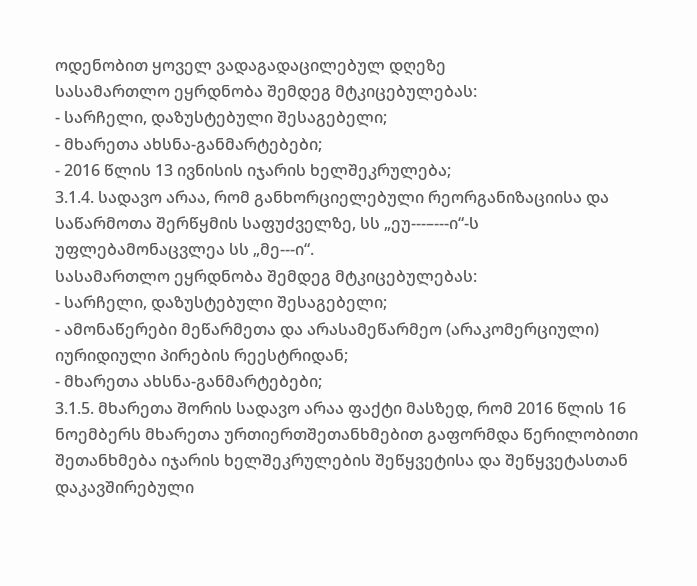ოდენობით ყოველ ვადაგადაცილებულ დღეზე
სასამართლო ეყრდნობა შემდეგ მტკიცებულებას:
- სარჩელი, დაზუსტებული შესაგებელი;
- მხარეთა ახსნა-განმარტებები;
- 2016 წლის 13 ივნისის იჯარის ხელშეკრულება;
3.1.4. სადავო არაა, რომ განხორციელებული რეორგანიზაციისა და საწარმოთა შერწყმის საფუძველზე, სს „ეუ---–---ი“-ს უფლებამონაცვლეა სს „მე---ი“.
სასამართლო ეყრდნობა შემდეგ მტკიცებულებას:
- სარჩელი, დაზუსტებული შესაგებელი;
- ამონაწერები მეწარმეთა და არასამეწარმეო (არაკომერციული) იურიდიული პირების რეესტრიდან;
- მხარეთა ახსნა-განმარტებები;
3.1.5. მხარეთა შორის სადავო არაა ფაქტი მასზედ, რომ 2016 წლის 16 ნოემბერს მხარეთა ურთიერთშეთანხმებით გაფორმდა წერილობითი შეთანხმება იჯარის ხელშეკრულების შეწყვეტისა და შეწყვეტასთან დაკავშირებული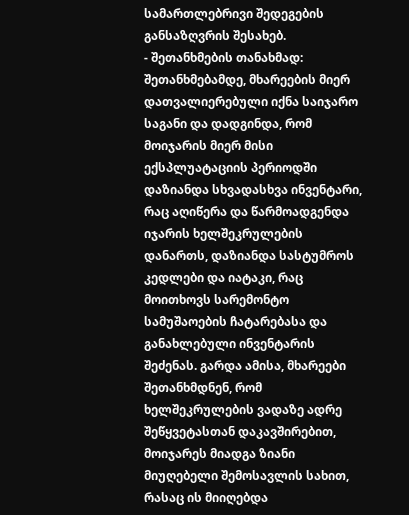სამართლებრივი შედეგების განსაზღვრის შესახებ.
- შეთანხმების თანახმად: შეთანხმებამდე, მხარეების მიერ დათვალიერებული იქნა საიჯარო საგანი და დადგინდა, რომ მოიჯარის მიერ მისი ექსპლუატაციის პერიოდში დაზიანდა სხვადასხვა ინვენტარი, რაც აღიწერა და წარმოადგენდა იჯარის ხელშეკრულების დანართს, დაზიანდა სასტუმროს კედლები და იატაკი, რაც მოითხოვს სარემონტო სამუშაოების ჩატარებასა და განახლებული ინვენტარის შეძენას. გარდა ამისა, მხარეები შეთანხმდნენ, რომ ხელშეკრულების ვადაზე ადრე შეწყვეტასთან დაკავშირებით, მოიჯარეს მიადგა ზიანი მიუღებელი შემოსავლის სახით, რასაც ის მიიღებდა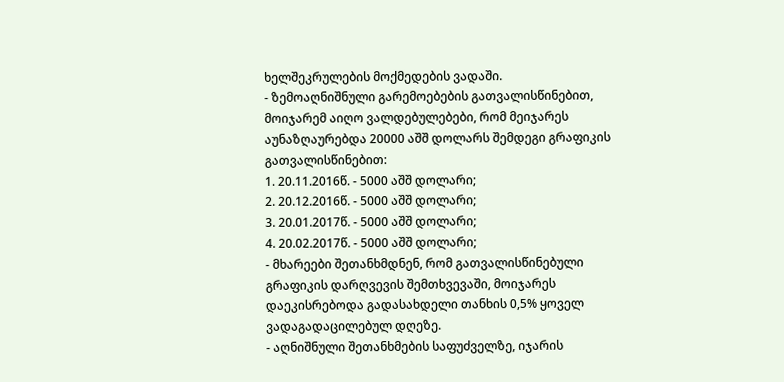ხელშეკრულების მოქმედების ვადაში.
- ზემოაღნიშნული გარემოებების გათვალისწინებით, მოიჯარემ აიღო ვალდებულებები, რომ მეიჯარეს აუნაზღაურებდა 20000 აშშ დოლარს შემდეგი გრაფიკის გათვალისწინებით:
1. 20.11.2016წ. - 5000 აშშ დოლარი;
2. 20.12.2016წ. - 5000 აშშ დოლარი;
3. 20.01.2017წ. - 5000 აშშ დოლარი;
4. 20.02.2017წ. - 5000 აშშ დოლარი;
- მხარეები შეთანხმდნენ, რომ გათვალისწინებული გრაფიკის დარღვევის შემთხვევაში, მოიჯარეს დაეკისრებოდა გადასახდელი თანხის 0,5% ყოველ ვადაგადაცილებულ დღეზე.
- აღნიშნული შეთანხმების საფუძველზე, იჯარის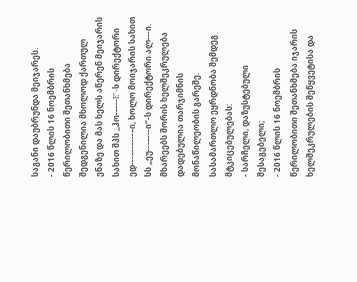საგანი დაუბრუნდა მეიჯარეს.
- 2016 წლის 16 ნოემბრის წერილობითი შეთანხმება შედგენილია მხოლოდ ქართულ ენაზე და მას ხელს აწერენ მეიჯარის სახით შპს ,,ჰო-–---E"-ს დირექტორი ედ---–--–---–ი, ხოლო მოიჯარის სახით სს „ეუ---–---ი“-ს დირექტორი ალ---ი. მხარეებს შორის ხელშეკრულება დადებულია თარჯიმნის მონაწილეობის გარეშე.
სასამართლო ეყრდნობა შემდეგ მტკიცებულებას:
- სარჩელი, დაზუსტებული შესაგებელი;
- 2016 წლის 16 ნოემბრის წერილობითი შეთანხმება იჯარის ხელშეკრულების შეწყვეტისა და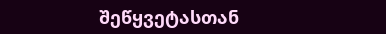შეწყვეტასთან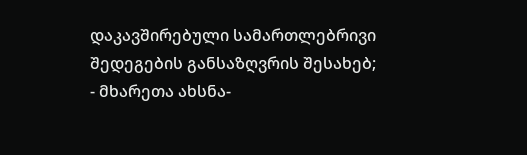დაკავშირებული სამართლებრივი შედეგების განსაზღვრის შესახებ;
- მხარეთა ახსნა-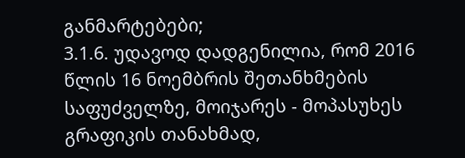განმარტებები;
3.1.6. უდავოდ დადგენილია, რომ 2016 წლის 16 ნოემბრის შეთანხმების საფუძველზე, მოიჯარეს - მოპასუხეს გრაფიკის თანახმად,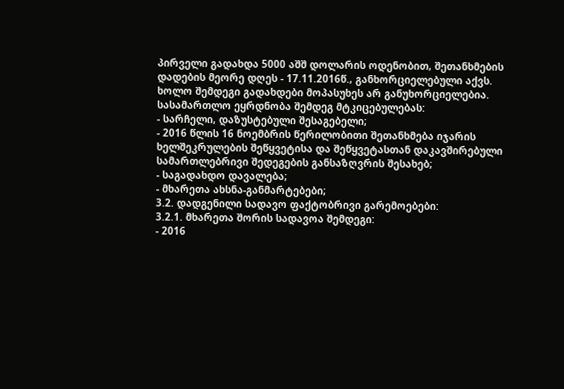პირველი გადახდა 5000 აშშ დოლარის ოდენობით, შეთანხმების დადების მეორე დღეს - 17.11.2016წ., განხორციელებული აქვს. ხოლო შემდეგი გადახდები მოპასუხეს არ განუხორციელებია.
სასამართლო ეყრდნობა შემდეგ მტკიცებულებას:
- სარჩელი, დაზუსტებული შესაგებელი;
- 2016 წლის 16 ნოემბრის წერილობითი შეთანხმება იჯარის ხელშეკრულების შეწყვეტისა და შეწყვეტასთან დაკავშირებული სამართლებრივი შედეგების განსაზღვრის შესახებ;
- საგადახდო დავალება;
- მხარეთა ახსნა-განმარტებები;
3.2. დადგენილი სადავო ფაქტობრივი გარემოებები:
3.2.1. მხარეთა შორის სადავოა შემდეგი:
- 2016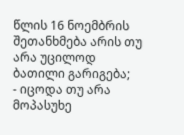წლის 16 ნოემბრის შეთანხმება არის თუ არა უცილოდ ბათილი გარიგება;
- იცოდა თუ არა მოპასუხე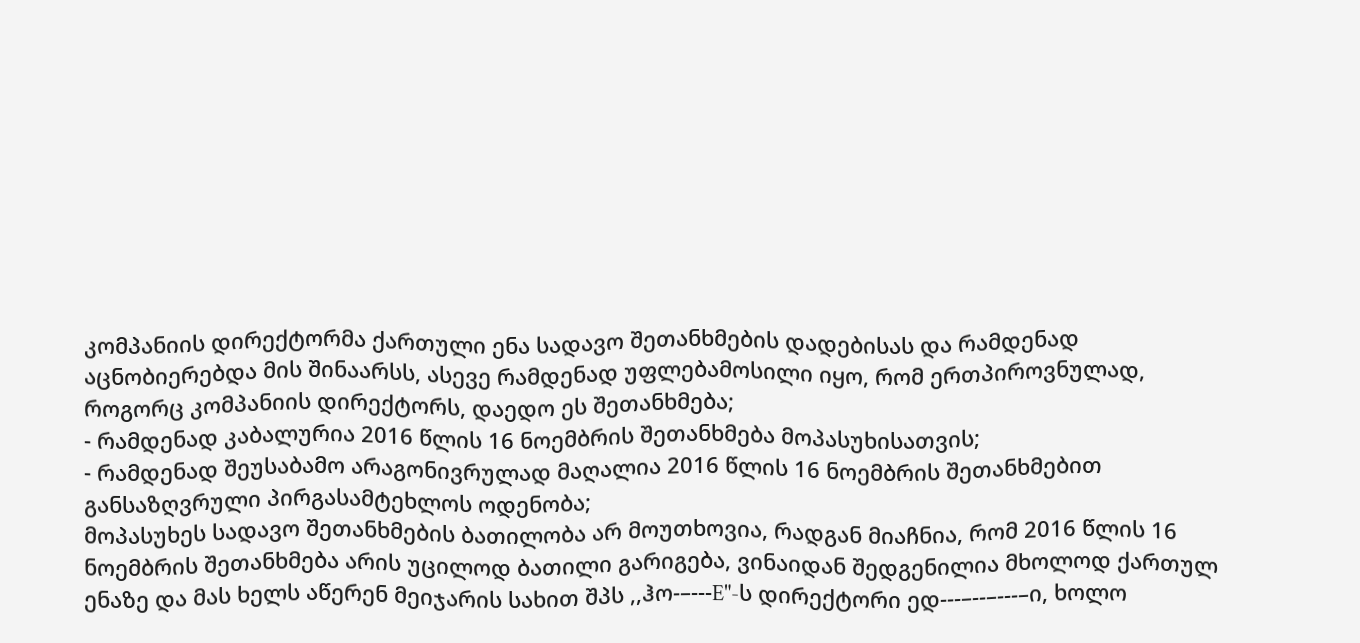კომპანიის დირექტორმა ქართული ენა სადავო შეთანხმების დადებისას და რამდენად აცნობიერებდა მის შინაარსს, ასევე რამდენად უფლებამოსილი იყო, რომ ერთპიროვნულად, როგორც კომპანიის დირექტორს, დაედო ეს შეთანხმება;
- რამდენად კაბალურია 2016 წლის 16 ნოემბრის შეთანხმება მოპასუხისათვის;
- რამდენად შეუსაბამო არაგონივრულად მაღალია 2016 წლის 16 ნოემბრის შეთანხმებით განსაზღვრული პირგასამტეხლოს ოდენობა;
მოპასუხეს სადავო შეთანხმების ბათილობა არ მოუთხოვია, რადგან მიაჩნია, რომ 2016 წლის 16 ნოემბრის შეთანხმება არის უცილოდ ბათილი გარიგება, ვინაიდან შედგენილია მხოლოდ ქართულ ენაზე და მას ხელს აწერენ მეიჯარის სახით შპს ,,ჰო-–---E"-ს დირექტორი ედ---–--–---–ი, ხოლო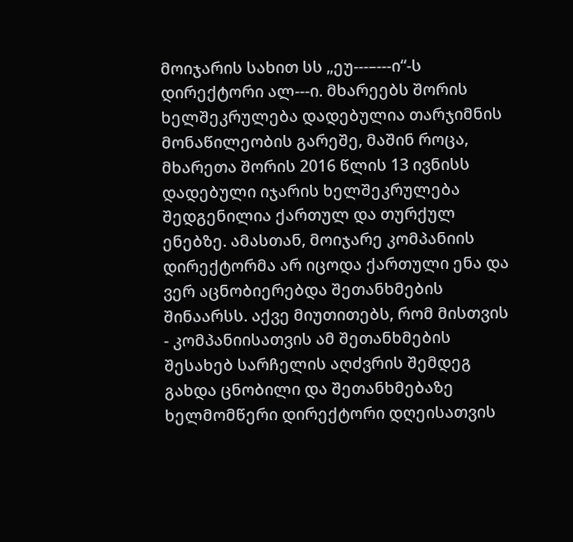მოიჯარის სახით სს „ეუ---–---ი“-ს დირექტორი ალ---ი. მხარეებს შორის ხელშეკრულება დადებულია თარჯიმნის მონაწილეობის გარეშე, მაშინ როცა, მხარეთა შორის 2016 წლის 13 ივნისს დადებული იჯარის ხელშეკრულება შედგენილია ქართულ და თურქულ ენებზე. ამასთან, მოიჯარე კომპანიის დირექტორმა არ იცოდა ქართული ენა და ვერ აცნობიერებდა შეთანხმების შინაარსს. აქვე მიუთითებს, რომ მისთვის - კომპანიისათვის ამ შეთანხმების შესახებ სარჩელის აღძვრის შემდეგ გახდა ცნობილი და შეთანხმებაზე ხელმომწერი დირექტორი დღეისათვის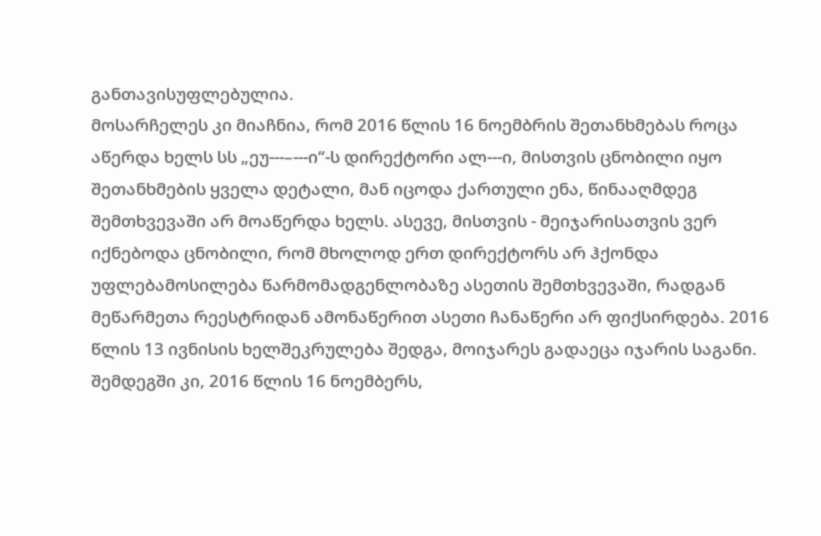განთავისუფლებულია.
მოსარჩელეს კი მიაჩნია, რომ 2016 წლის 16 ნოემბრის შეთანხმებას როცა აწერდა ხელს სს „ეუ---–---ი“-ს დირექტორი ალ---ი, მისთვის ცნობილი იყო შეთანხმების ყველა დეტალი, მან იცოდა ქართული ენა, წინააღმდეგ შემთხვევაში არ მოაწერდა ხელს. ასევე, მისთვის - მეიჯარისათვის ვერ იქნებოდა ცნობილი, რომ მხოლოდ ერთ დირექტორს არ ჰქონდა უფლებამოსილება წარმომადგენლობაზე ასეთის შემთხვევაში, რადგან მეწარმეთა რეესტრიდან ამონაწერით ასეთი ჩანაწერი არ ფიქსირდება. 2016 წლის 13 ივნისის ხელშეკრულება შედგა, მოიჯარეს გადაეცა იჯარის საგანი. შემდეგში კი, 2016 წლის 16 ნოემბერს,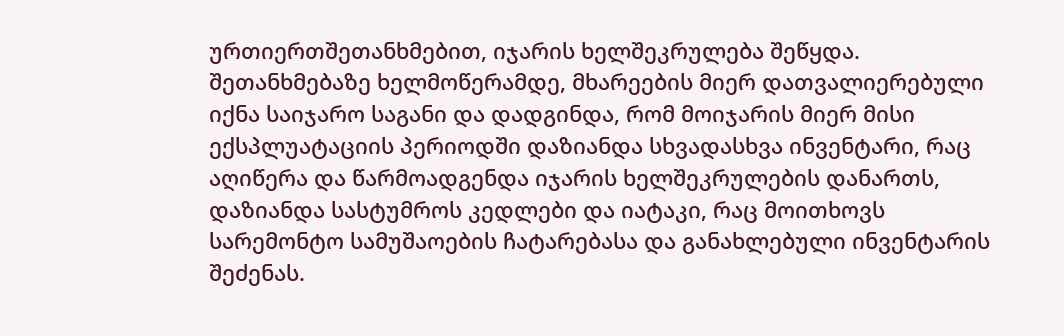ურთიერთშეთანხმებით, იჯარის ხელშეკრულება შეწყდა. შეთანხმებაზე ხელმოწერამდე, მხარეების მიერ დათვალიერებული იქნა საიჯარო საგანი და დადგინდა, რომ მოიჯარის მიერ მისი ექსპლუატაციის პერიოდში დაზიანდა სხვადასხვა ინვენტარი, რაც აღიწერა და წარმოადგენდა იჯარის ხელშეკრულების დანართს, დაზიანდა სასტუმროს კედლები და იატაკი, რაც მოითხოვს სარემონტო სამუშაოების ჩატარებასა და განახლებული ინვენტარის შეძენას.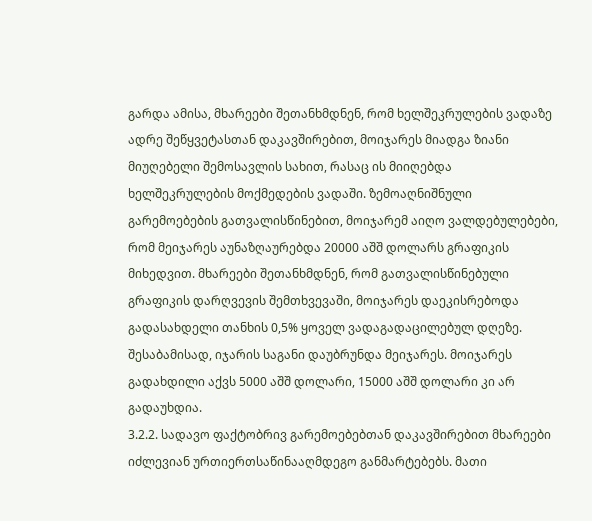გარდა ამისა, მხარეები შეთანხმდნენ, რომ ხელშეკრულების ვადაზე ადრე შეწყვეტასთან დაკავშირებით, მოიჯარეს მიადგა ზიანი მიუღებელი შემოსავლის სახით, რასაც ის მიიღებდა ხელშეკრულების მოქმედების ვადაში. ზემოაღნიშნული გარემოებების გათვალისწინებით, მოიჯარემ აიღო ვალდებულებები, რომ მეიჯარეს აუნაზღაურებდა 20000 აშშ დოლარს გრაფიკის მიხედვით. მხარეები შეთანხმდნენ, რომ გათვალისწინებული გრაფიკის დარღვევის შემთხვევაში, მოიჯარეს დაეკისრებოდა გადასახდელი თანხის 0,5% ყოველ ვადაგადაცილებულ დღეზე. შესაბამისად, იჯარის საგანი დაუბრუნდა მეიჯარეს. მოიჯარეს გადახდილი აქვს 5000 აშშ დოლარი, 15000 აშშ დოლარი კი არ გადაუხდია.
3.2.2. სადავო ფაქტობრივ გარემოებებთან დაკავშირებით მხარეები იძლევიან ურთიერთსაწინააღმდეგო განმარტებებს. მათი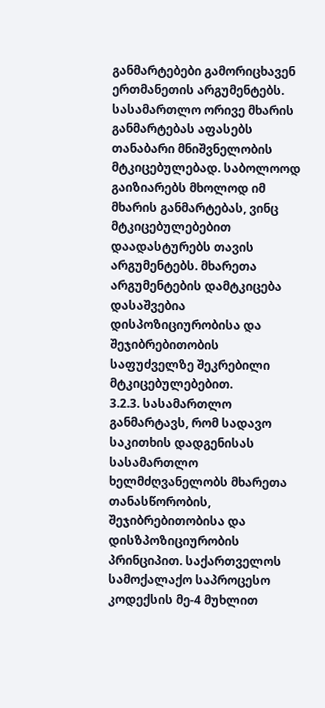განმარტებები გამორიცხავენ ერთმანეთის არგუმენტებს. სასამართლო ორივე მხარის განმარტებას აფასებს თანაბარი მნიშვნელობის მტკიცებულებად. საბოლოოდ გაიზიარებს მხოლოდ იმ მხარის განმარტებას, ვინც მტკიცებულებებით დაადასტურებს თავის არგუმენტებს. მხარეთა არგუმენტების დამტკიცება დასაშვებია დისპოზიციურობისა და შეჯიბრებითობის საფუძველზე შეკრებილი მტკიცებულებებით.
3.2.3. სასამართლო განმარტავს, რომ სადავო საკითხის დადგენისას სასამართლო ხელმძღვანელობს მხარეთა თანასწორობის, შეჯიბრებითობისა და დისზპოზიციურობის პრინციპით. საქართველოს სამოქალაქო საპროცესო კოდექსის მე-4 მუხლით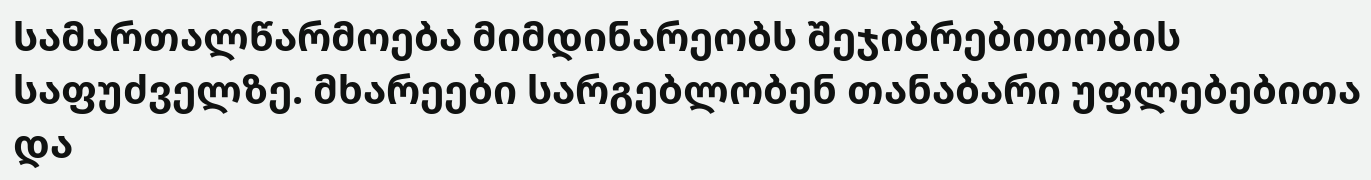სამართალწარმოება მიმდინარეობს შეჯიბრებითობის საფუძველზე. მხარეები სარგებლობენ თანაბარი უფლებებითა და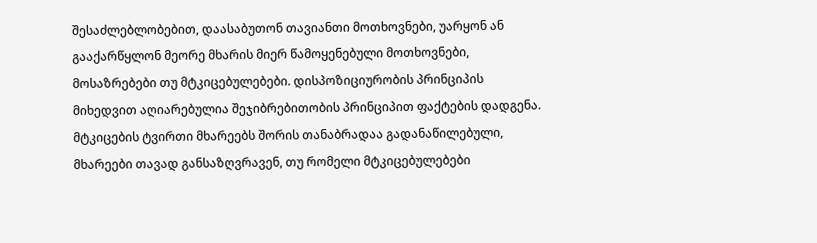შესაძლებლობებით, დაასაბუთონ თავიანთი მოთხოვნები, უარყონ ან გააქარწყლონ მეორე მხარის მიერ წამოყენებული მოთხოვნები, მოსაზრებები თუ მტკიცებულებები. დისპოზიციურობის პრინციპის მიხედვით აღიარებულია შეჯიბრებითობის პრინციპით ფაქტების დადგენა. მტკიცების ტვირთი მხარეებს შორის თანაბრადაა გადანაწილებული, მხარეები თავად განსაზღვრავენ, თუ რომელი მტკიცებულებები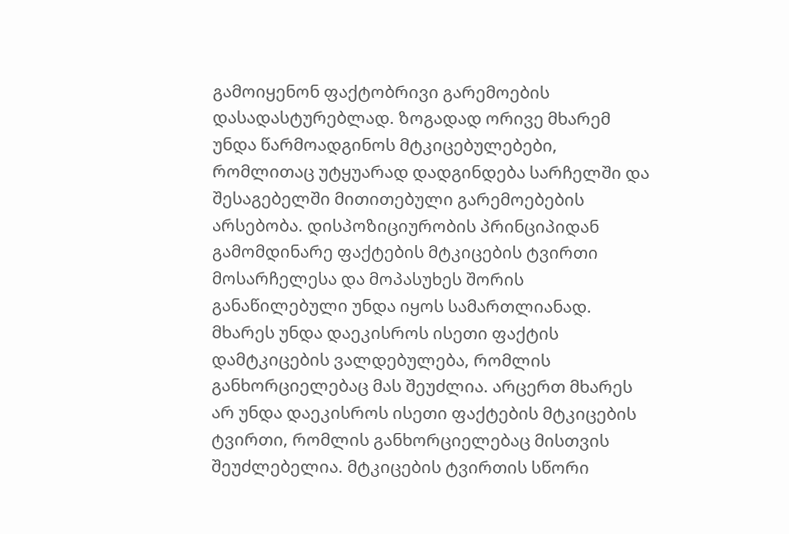გამოიყენონ ფაქტობრივი გარემოების დასადასტურებლად. ზოგადად ორივე მხარემ უნდა წარმოადგინოს მტკიცებულებები, რომლითაც უტყუარად დადგინდება სარჩელში და შესაგებელში მითითებული გარემოებების არსებობა. დისპოზიციურობის პრინციპიდან გამომდინარე ფაქტების მტკიცების ტვირთი მოსარჩელესა და მოპასუხეს შორის განაწილებული უნდა იყოს სამართლიანად. მხარეს უნდა დაეკისროს ისეთი ფაქტის დამტკიცების ვალდებულება, რომლის განხორციელებაც მას შეუძლია. არცერთ მხარეს არ უნდა დაეკისროს ისეთი ფაქტების მტკიცების ტვირთი, რომლის განხორციელებაც მისთვის შეუძლებელია. მტკიცების ტვირთის სწორი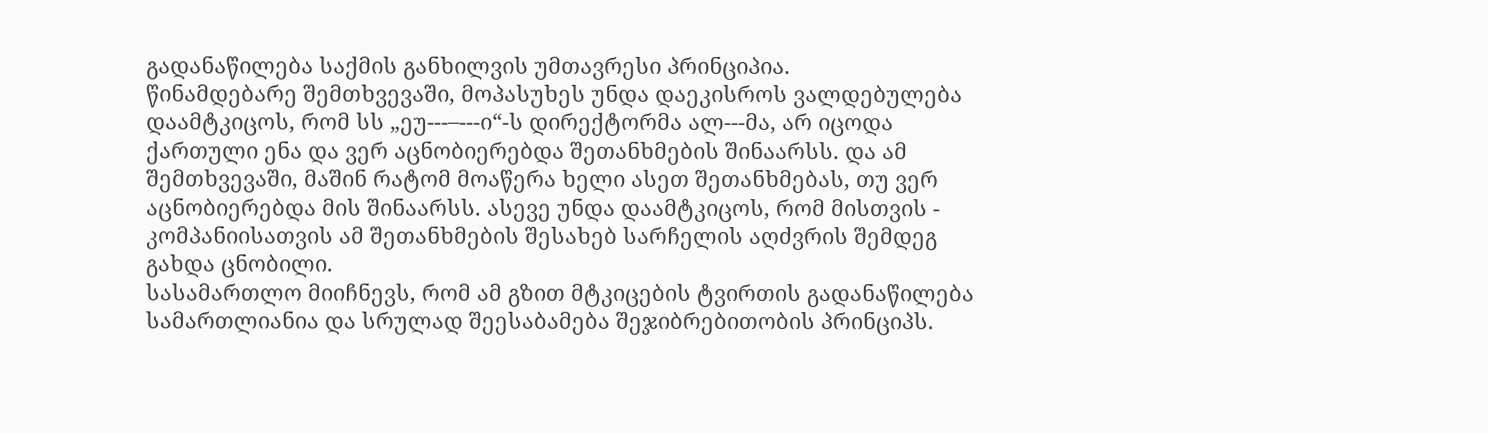გადანაწილება საქმის განხილვის უმთავრესი პრინციპია.
წინამდებარე შემთხვევაში, მოპასუხეს უნდა დაეკისროს ვალდებულება დაამტკიცოს, რომ სს „ეუ---–---ი“-ს დირექტორმა ალ---მა, არ იცოდა ქართული ენა და ვერ აცნობიერებდა შეთანხმების შინაარსს. და ამ შემთხვევაში, მაშინ რატომ მოაწერა ხელი ასეთ შეთანხმებას, თუ ვერ აცნობიერებდა მის შინაარსს. ასევე უნდა დაამტკიცოს, რომ მისთვის - კომპანიისათვის ამ შეთანხმების შესახებ სარჩელის აღძვრის შემდეგ გახდა ცნობილი.
სასამართლო მიიჩნევს, რომ ამ გზით მტკიცების ტვირთის გადანაწილება სამართლიანია და სრულად შეესაბამება შეჯიბრებითობის პრინციპს.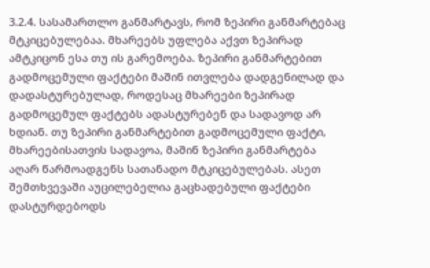3.2.4. სასამართლო განმარტავს, რომ ზეპირი განმარტებაც მტკიცებულებაა. მხარეებს უფლება აქვთ ზეპირად ამტკიცონ ესა თუ ის გარემოება. ზეპირი განმარტებით გადმოცემული ფაქტები მაშინ ითვლება დადგენილად და დადასტურებულად, როდესაც მხარეები ზეპირად გადმოცემულ ფაქტებს ადასტურებენ და სადავოდ არ ხდიან. თუ ზეპირი განმარტებით გადმოცემული ფაქტი, მხარეებისათვის სადავოა, მაშინ ზეპირი განმარტება აღარ წარმოადგენს სათანადო მტკიცებულებას. ასეთ შემთხვევაში აუცილებელია გაცხადებული ფაქტები დასტურდებოდს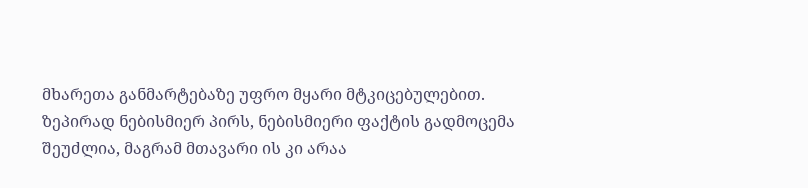მხარეთა განმარტებაზე უფრო მყარი მტკიცებულებით. ზეპირად ნებისმიერ პირს, ნებისმიერი ფაქტის გადმოცემა შეუძლია, მაგრამ მთავარი ის კი არაა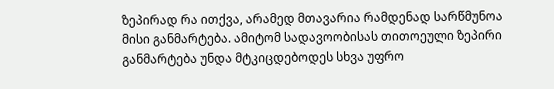ზეპირად რა ითქვა, არამედ მთავარია რამდენად სარწმუნოა მისი განმარტება. ამიტომ სადავოობისას თითოეული ზეპირი განმარტება უნდა მტკიცდებოდეს სხვა უფრო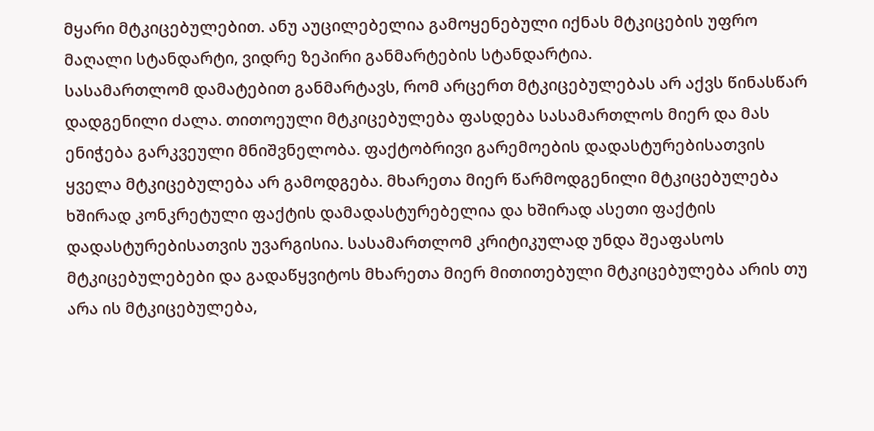მყარი მტკიცებულებით. ანუ აუცილებელია გამოყენებული იქნას მტკიცების უფრო მაღალი სტანდარტი, ვიდრე ზეპირი განმარტების სტანდარტია.
სასამართლომ დამატებით განმარტავს, რომ არცერთ მტკიცებულებას არ აქვს წინასწარ დადგენილი ძალა. თითოეული მტკიცებულება ფასდება სასამართლოს მიერ და მას ენიჭება გარკვეული მნიშვნელობა. ფაქტობრივი გარემოების დადასტურებისათვის ყველა მტკიცებულება არ გამოდგება. მხარეთა მიერ წარმოდგენილი მტკიცებულება ხშირად კონკრეტული ფაქტის დამადასტურებელია და ხშირად ასეთი ფაქტის დადასტურებისათვის უვარგისია. სასამართლომ კრიტიკულად უნდა შეაფასოს მტკიცებულებები და გადაწყვიტოს მხარეთა მიერ მითითებული მტკიცებულება არის თუ არა ის მტკიცებულება,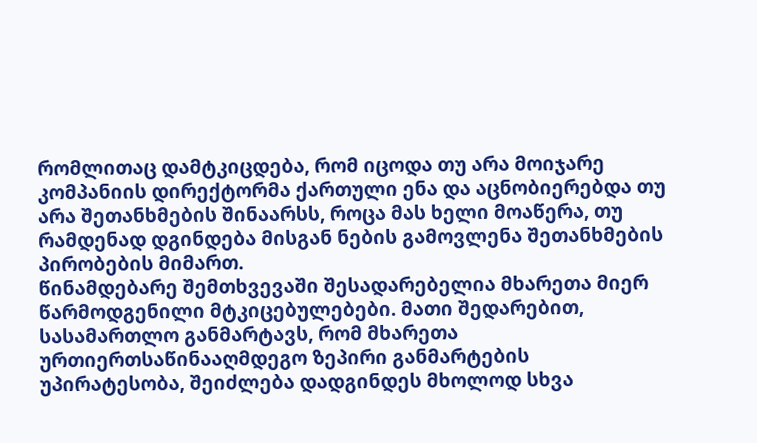რომლითაც დამტკიცდება, რომ იცოდა თუ არა მოიჯარე კომპანიის დირექტორმა ქართული ენა და აცნობიერებდა თუ არა შეთანხმების შინაარსს, როცა მას ხელი მოაწერა, თუ რამდენად დგინდება მისგან ნების გამოვლენა შეთანხმების პირობების მიმართ.
წინამდებარე შემთხვევაში შესადარებელია მხარეთა მიერ წარმოდგენილი მტკიცებულებები. მათი შედარებით, სასამართლო განმარტავს, რომ მხარეთა ურთიერთსაწინააღმდეგო ზეპირი განმარტების უპირატესობა, შეიძლება დადგინდეს მხოლოდ სხვა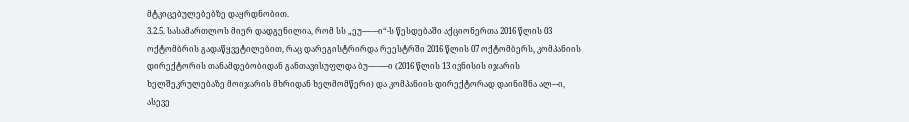მტკიცებულებებზე დაყრდნობით.
3.2.5. სასამართლოს მიერ დადგენილია, რომ სს „ეუ---–---ი“-ს წესდებაში აქციონერთა 2016 წლის 03 ოქტომბრის გადაწყვეტილებით, რაც დარეგისტრირდა რეესტრში 2016 წლის 07 ოქტომბერს, კომპანიის დირექტორის თანამდებობიდან განთავისუფლდა ბუ---–-----ი (2016 წლის 13 ივნისის იჯარის ხელშეკრულებაზე მოიჯარის მხრიდან ხელმომწერი) და კომპანიის დირექტორად დაინიშნა ალ---ი, ასევე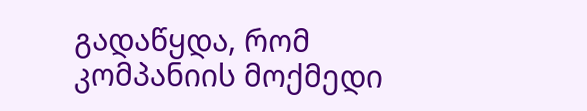გადაწყდა, რომ კომპანიის მოქმედი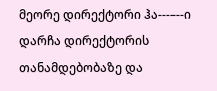მეორე დირექტორი ჰა---–--ი დარჩა დირექტორის თანამდებობაზე და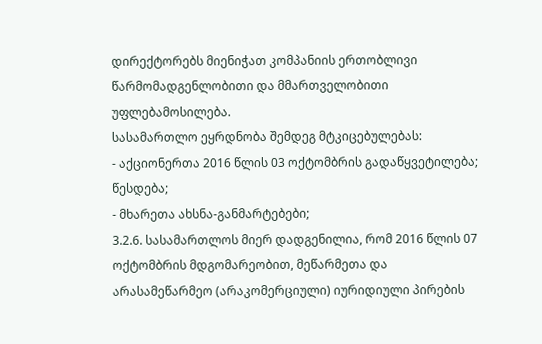დირექტორებს მიენიჭათ კომპანიის ერთობლივი წარმომადგენლობითი და მმართველობითი უფლებამოსილება.
სასამართლო ეყრდნობა შემდეგ მტკიცებულებას:
- აქციონერთა 2016 წლის 03 ოქტომბრის გადაწყვეტილება;
წესდება;
- მხარეთა ახსნა-განმარტებები;
3.2.6. სასამართლოს მიერ დადგენილია, რომ 2016 წლის 07 ოქტომბრის მდგომარეობით, მეწარმეთა და არასამეწარმეო (არაკომერციული) იურიდიული პირების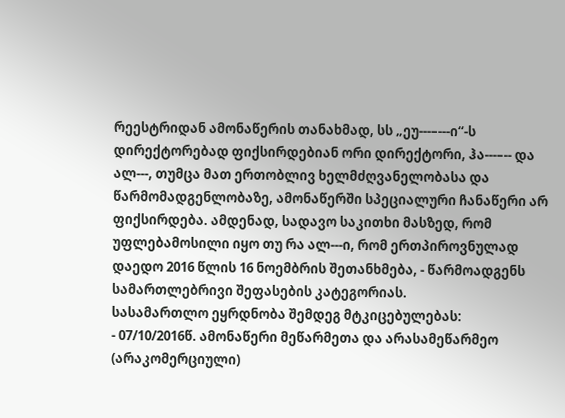რეესტრიდან ამონაწერის თანახმად, სს „ეუ---–---ი“-ს დირექტორებად ფიქსირდებიან ორი დირექტორი, ჰა---–-- და ალ---, თუმცა მათ ერთობლივ ხელმძღვანელობასა და წარმომადგენლობაზე, ამონაწერში სპეციალური ჩანაწერი არ ფიქსირდება. ამდენად, სადავო საკითხი მასზედ, რომ უფლებამოსილი იყო თუ რა ალ---ი, რომ ერთპიროვნულად დაედო 2016 წლის 16 ნოემბრის შეთანხმება, - წარმოადგენს სამართლებრივი შეფასების კატეგორიას.
სასამართლო ეყრდნობა შემდეგ მტკიცებულებას:
- 07/10/2016წ. ამონაწერი მეწარმეთა და არასამეწარმეო (არაკომერციული)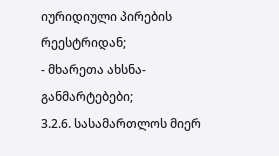იურიდიული პირების რეესტრიდან;
- მხარეთა ახსნა-განმარტებები;
3.2.6. სასამართლოს მიერ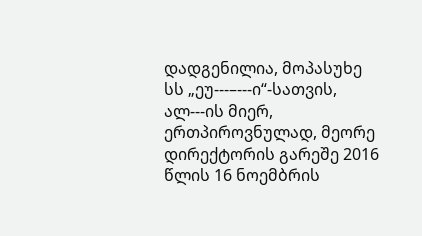დადგენილია, მოპასუხე სს „ეუ---–---ი“-სათვის, ალ---ის მიერ, ერთპიროვნულად, მეორე დირექტორის გარეშე 2016 წლის 16 ნოემბრის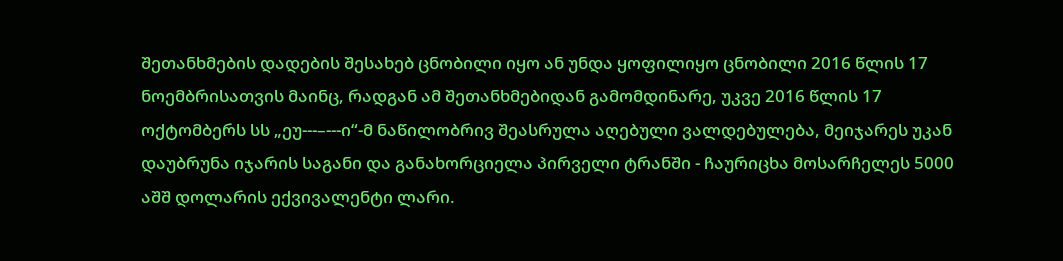შეთანხმების დადების შესახებ ცნობილი იყო ან უნდა ყოფილიყო ცნობილი 2016 წლის 17 ნოემბრისათვის მაინც, რადგან ამ შეთანხმებიდან გამომდინარე, უკვე 2016 წლის 17 ოქტომბერს სს „ეუ---–---ი“-მ ნაწილობრივ შეასრულა აღებული ვალდებულება, მეიჯარეს უკან დაუბრუნა იჯარის საგანი და განახორციელა პირველი ტრანში - ჩაურიცხა მოსარჩელეს 5000 აშშ დოლარის ექვივალენტი ლარი.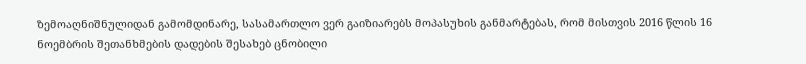ზემოაღნიშნულიდან გამომდინარე, სასამართლო ვერ გაიზიარებს მოპასუხის განმარტებას, რომ მისთვის 2016 წლის 16 ნოემბრის შეთანხმების დადების შესახებ ცნობილი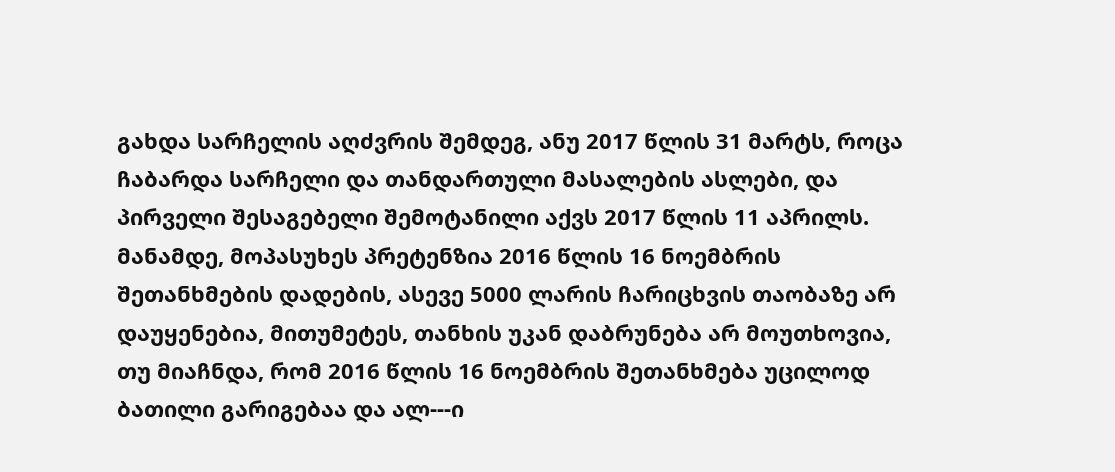გახდა სარჩელის აღძვრის შემდეგ, ანუ 2017 წლის 31 მარტს, როცა ჩაბარდა სარჩელი და თანდართული მასალების ასლები, და პირველი შესაგებელი შემოტანილი აქვს 2017 წლის 11 აპრილს. მანამდე, მოპასუხეს პრეტენზია 2016 წლის 16 ნოემბრის შეთანხმების დადების, ასევე 5000 ლარის ჩარიცხვის თაობაზე არ დაუყენებია, მითუმეტეს, თანხის უკან დაბრუნება არ მოუთხოვია, თუ მიაჩნდა, რომ 2016 წლის 16 ნოემბრის შეთანხმება უცილოდ ბათილი გარიგებაა და ალ---ი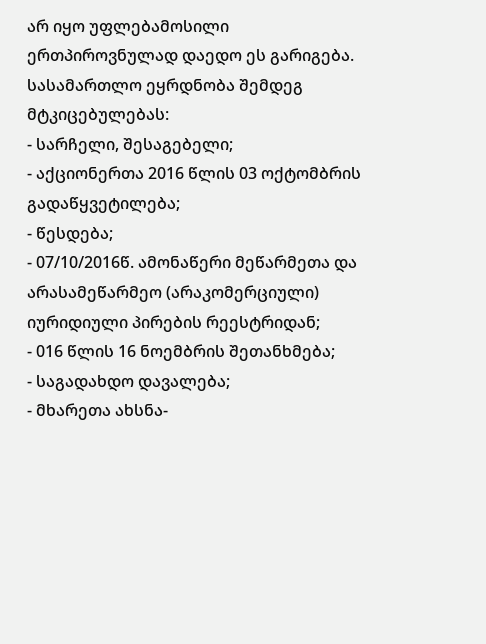არ იყო უფლებამოსილი ერთპიროვნულად დაედო ეს გარიგება.
სასამართლო ეყრდნობა შემდეგ მტკიცებულებას:
- სარჩელი, შესაგებელი;
- აქციონერთა 2016 წლის 03 ოქტომბრის გადაწყვეტილება;
- წესდება;
- 07/10/2016წ. ამონაწერი მეწარმეთა და არასამეწარმეო (არაკომერციული) იურიდიული პირების რეესტრიდან;
- 016 წლის 16 ნოემბრის შეთანხმება;
- საგადახდო დავალება;
- მხარეთა ახსნა-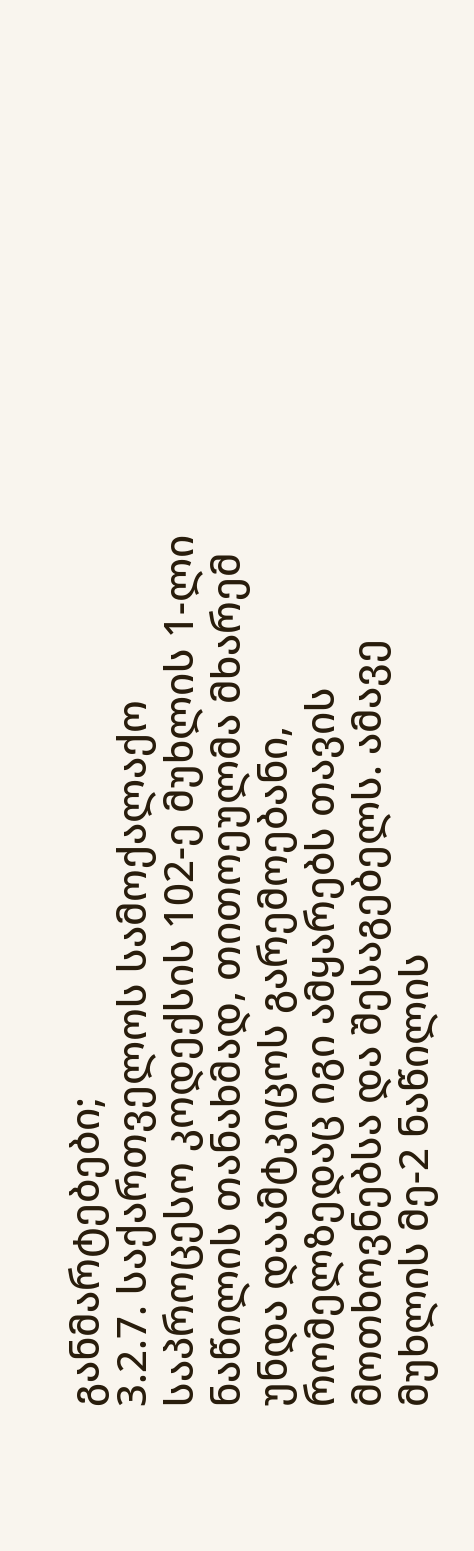განმარტებები;
3.2.7. საქართველოს სამოქალაქო საპროცესო კოდექსის 102-ე მუხლის 1-ლი ნაწილის თანახმად, თითოეულმა მხარემ უნდა დაამტკიცოს გარემოებანი, რომელზედაც იგი ამყარებს თავის მოთხოვნებსა და შესაგებელს. ამავე მუხლის მე-2 ნაწილის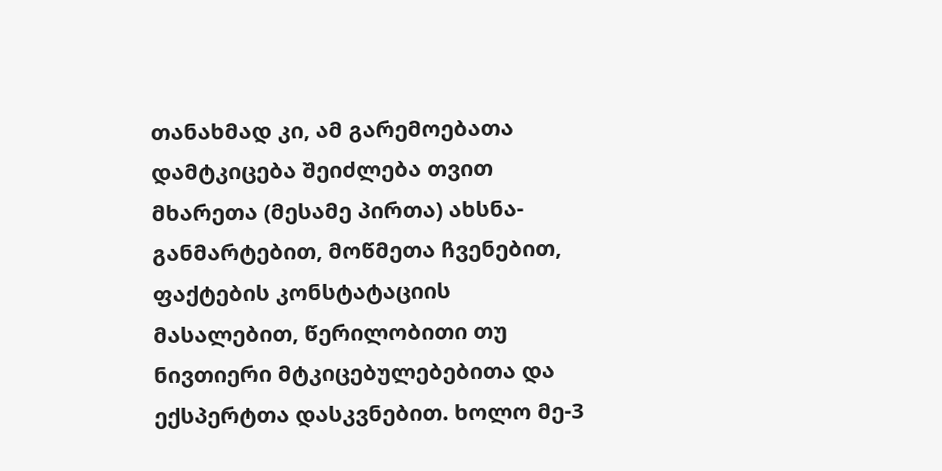თანახმად კი, ამ გარემოებათა დამტკიცება შეიძლება თვით მხარეთა (მესამე პირთა) ახსნა-განმარტებით, მოწმეთა ჩვენებით, ფაქტების კონსტატაციის მასალებით, წერილობითი თუ ნივთიერი მტკიცებულებებითა და ექსპერტთა დასკვნებით. ხოლო მე-3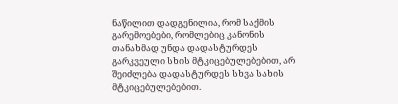ნაწილით დადგენილია, რომ საქმის გარემოებები, რომლებიც კანონის თანახმად უნდა დადასტურდეს გარკვეული სხის მტკიცებულებებით, არ შეიძლება დადასტურდეს სხვა სახის მტკიცებულებებით.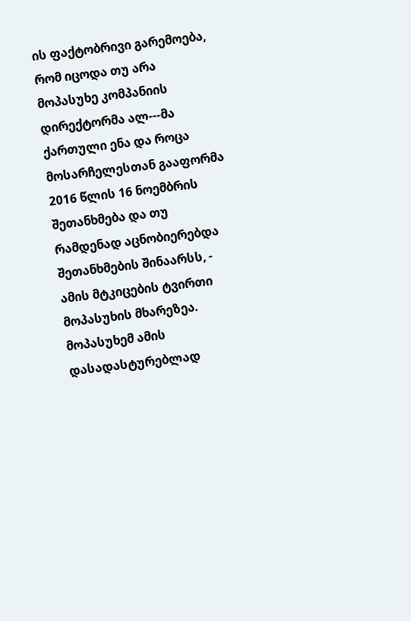ის ფაქტობრივი გარემოება, რომ იცოდა თუ არა მოპასუხე კომპანიის დირექტორმა ალ---მა ქართული ენა და როცა მოსარჩელესთან გააფორმა 2016 წლის 16 ნოემბრის შეთანხმება და თუ რამდენად აცნობიერებდა შეთანხმების შინაარსს, - ამის მტკიცების ტვირთი მოპასუხის მხარეზეა.
მოპასუხემ ამის დასადასტურებლად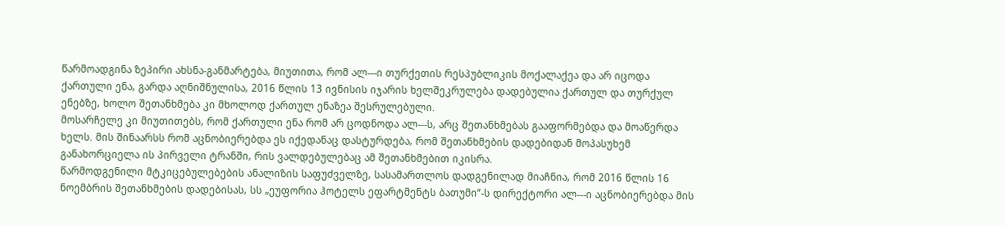წარმოადგინა ზეპირი ახსნა-განმარტება, მიუთითა, რომ ალ---ი თურქეთის რესპუბლიკის მოქალაქეა და არ იცოდა ქართული ენა, გარდა აღნიშნულისა, 2016 წლის 13 ივნისის იჯარის ხელშეკრულება დადებულია ქართულ და თურქულ ენებზე, ხოლო შეთანხმება კი მხოლოდ ქართულ ენაზეა შესრულებული.
მოსარჩელე კი მიუთითებს, რომ ქართული ენა რომ არ ცოდნოდა ალ---ს, არც შეთანხმებას გააფორმებდა და მოაწერდა ხელს. მის შინაარსს რომ აცნობიერებდა ეს იქედანაც დასტურდება, რომ შეთანხმების დადებიდან მოპასუხემ განახორციელა ის პირველი ტრანში, რის ვალდებულებაც ამ შეთანხმებით იკისრა.
წარმოდგენილი მტკიცებულებების ანალიზის საფუძველზე, სასამართლოს დადგენილად მიაჩნია, რომ 2016 წლის 16 ნოემბრის შეთანხმების დადებისას, სს „ეუფორია ჰოტელს ეფარტმენტს ბათუმი“-ს დირექტორი ალ---ი აცნობიერებდა მის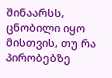შინაარსს, ცნობილი იყო მისთვის, თუ რა პირობებზე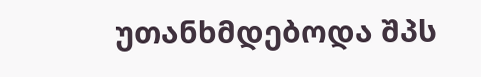უთანხმდებოდა შპს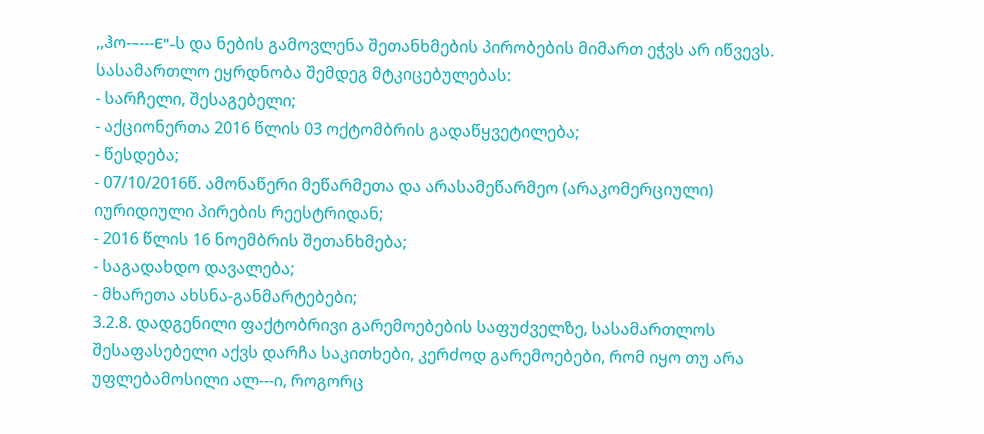,,ჰო-–---E"-ს და ნების გამოვლენა შეთანხმების პირობების მიმართ ეჭვს არ იწვევს.
სასამართლო ეყრდნობა შემდეგ მტკიცებულებას:
- სარჩელი, შესაგებელი;
- აქციონერთა 2016 წლის 03 ოქტომბრის გადაწყვეტილება;
- წესდება;
- 07/10/2016წ. ამონაწერი მეწარმეთა და არასამეწარმეო (არაკომერციული) იურიდიული პირების რეესტრიდან;
- 2016 წლის 16 ნოემბრის შეთანხმება;
- საგადახდო დავალება;
- მხარეთა ახსნა-განმარტებები;
3.2.8. დადგენილი ფაქტობრივი გარემოებების საფუძველზე, სასამართლოს შესაფასებელი აქვს დარჩა საკითხები, კერძოდ გარემოებები, რომ იყო თუ არა უფლებამოსილი ალ---ი, როგორც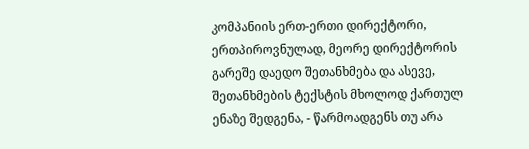კომპანიის ერთ-ერთი დირექტორი, ერთპიროვნულად, მეორე დირექტორის გარეშე დაედო შეთანხმება და ასევე, შეთანხმების ტექსტის მხოლოდ ქართულ ენაზე შედგენა, - წარმოადგენს თუ არა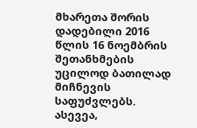მხარეთა შორის დადებილი 2016 წლის 16 ნოემბრის შეთანხმების უცილოდ ბათილად მიჩნევის საფუძვლებს. ასევეა,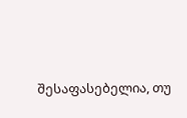შესაფასებელია, თუ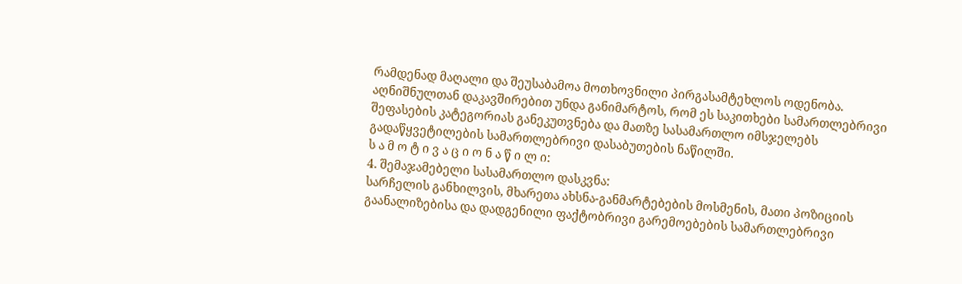რამდენად მაღალი და შეუსაბამოა მოთხოვნილი პირგასამტეხლოს ოდენობა. აღნიშნულთან დაკავშირებით უნდა განიმარტოს, რომ ეს საკითხები სამართლებრივი შეფასების კატეგორიას განეკუთვნება და მათზე სასამართლო იმსჯელებს გადაწყვეტილების სამართლებრივი დასაბუთების ნაწილში.
ს ა მ ო ტ ი ვ ა ც ი ო ნ ა წ ი ლ ი:
4. შემაჯამებელი სასამართლო დასკვნა:
სარჩელის განხილვის, მხარეთა ახსნა-განმარტებების მოსმენის, მათი პოზიციის გაანალიზებისა და დადგენილი ფაქტობრივი გარემოებების სამართლებრივი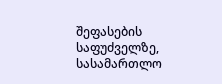შეფასების საფუძველზე, სასამართლო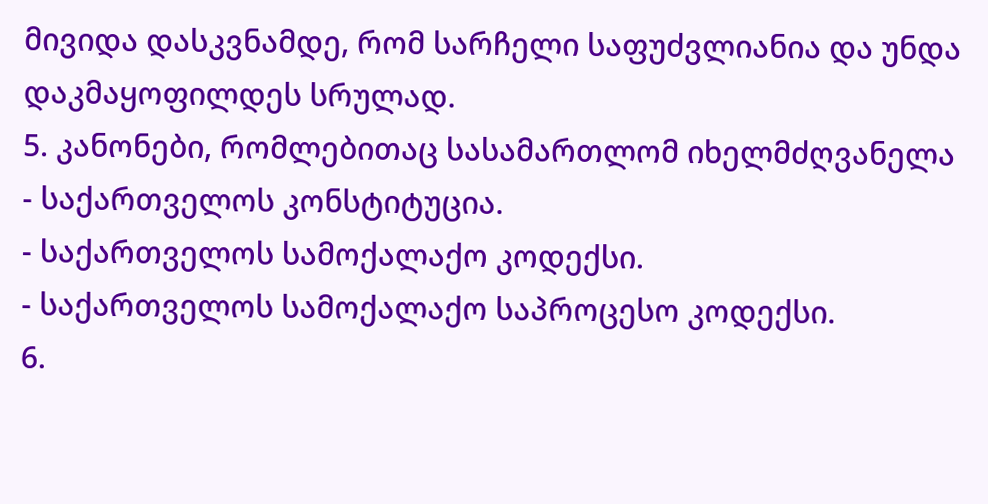მივიდა დასკვნამდე, რომ სარჩელი საფუძვლიანია და უნდა დაკმაყოფილდეს სრულად.
5. კანონები, რომლებითაც სასამართლომ იხელმძღვანელა
- საქართველოს კონსტიტუცია.
- საქართველოს სამოქალაქო კოდექსი.
- საქართველოს სამოქალაქო საპროცესო კოდექსი.
6.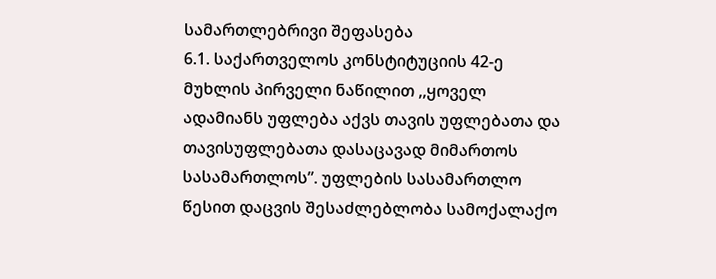სამართლებრივი შეფასება
6.1. საქართველოს კონსტიტუციის 42-ე მუხლის პირველი ნაწილით ,,ყოველ ადამიანს უფლება აქვს თავის უფლებათა და თავისუფლებათა დასაცავად მიმართოს სასამართლოს”. უფლების სასამართლო წესით დაცვის შესაძლებლობა სამოქალაქო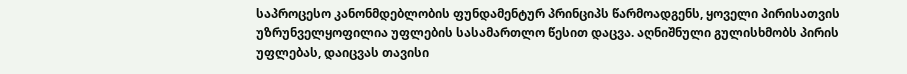საპროცესო კანონმდებლობის ფუნდამენტურ პრინციპს წარმოადგენს, ყოველი პირისათვის უზრუნველყოფილია უფლების სასამართლო წესით დაცვა. აღნიშნული გულისხმობს პირის უფლებას, დაიცვას თავისი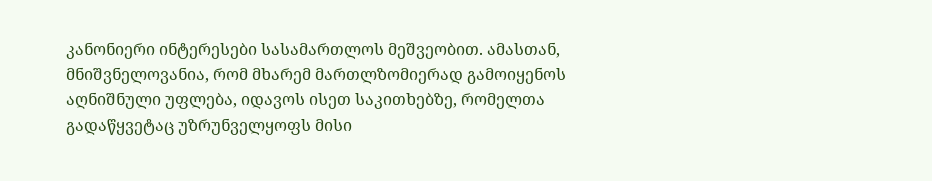კანონიერი ინტერესები სასამართლოს მეშვეობით. ამასთან, მნიშვნელოვანია, რომ მხარემ მართლზომიერად გამოიყენოს აღნიშნული უფლება, იდავოს ისეთ საკითხებზე, რომელთა გადაწყვეტაც უზრუნველყოფს მისი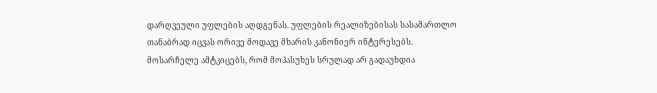დარღვეული უფლების აღდგენას. უფლების რეალიზებისას სასამართლო თანაბრად იცვას ორივე მოდავე მხარის კანონიერ ინტერესებს.
მოსარჩელე ამტკიცებს, რომ მოპასუხეს სრულად არ გადაუხდია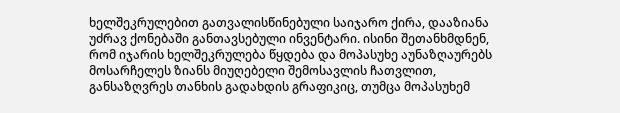ხელშეკრულებით გათვალისწინებული საიჯარო ქირა, დააზიანა უძრავ ქონებაში განთავსებული ინვენტარი. ისინი შეთანხმდნენ, რომ იჯარის ხელშეკრულება წყდება და მოპასუხე აუნაზღაურებს მოსარჩელეს ზიანს მიუღებელი შემოსავლის ჩათვლით, განსაზღვრეს თანხის გადახდის გრაფიკიც, თუმცა მოპასუხემ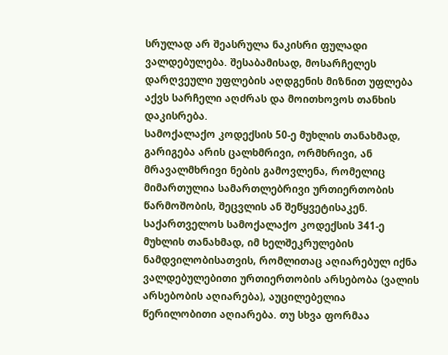სრულად არ შეასრულა ნაკისრი ფულადი ვალდებულება. შესაბამისად, მოსარჩელეს დარღვეული უფლების აღდგენის მიზნით უფლება აქვს სარჩელი აღძრას და მოითხოვოს თანხის დაკისრება.
სამოქალაქო კოდექსის 50-ე მუხლის თანახმად, გარიგება არის ცალხმრივი, ორმხრივი, ან მრავალმხრივი ნების გამოვლენა, რომელიც მიმართულია სამართლებრივი ურთიერთობის წარმოშობის, შეცვლის ან შეწყვეტისაკენ.
საქართველოს სამოქალაქო კოდექსის 341-ე მუხლის თანახმად, იმ ხელშეკრულების ნამდვილობისათვის, რომლითაც აღიარებულ იქნა ვალდებულებითი ურთიერთობის არსებობა (ვალის არსებობის აღიარება), აუცილებელია წერილობითი აღიარება. თუ სხვა ფორმაა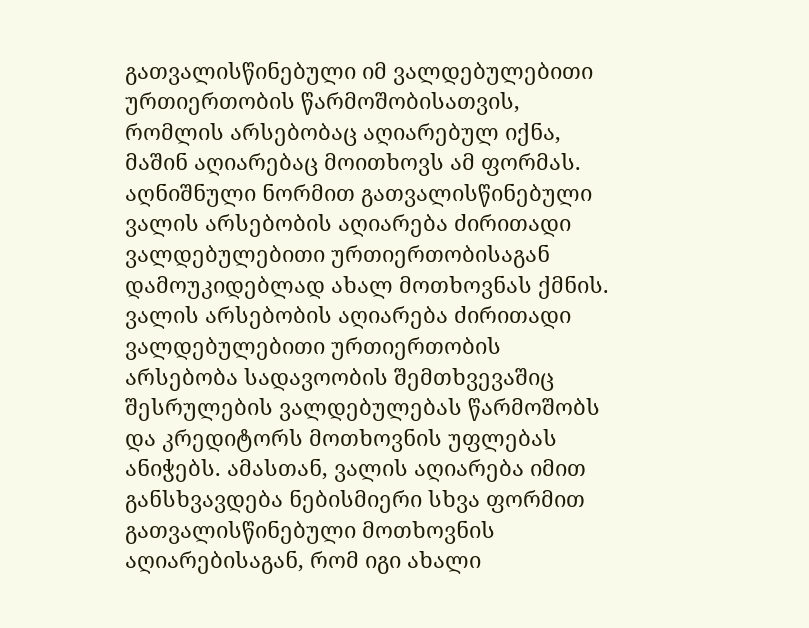გათვალისწინებული იმ ვალდებულებითი ურთიერთობის წარმოშობისათვის, რომლის არსებობაც აღიარებულ იქნა, მაშინ აღიარებაც მოითხოვს ამ ფორმას.
აღნიშნული ნორმით გათვალისწინებული ვალის არსებობის აღიარება ძირითადი ვალდებულებითი ურთიერთობისაგან დამოუკიდებლად ახალ მოთხოვნას ქმნის. ვალის არსებობის აღიარება ძირითადი ვალდებულებითი ურთიერთობის არსებობა სადავოობის შემთხვევაშიც შესრულების ვალდებულებას წარმოშობს და კრედიტორს მოთხოვნის უფლებას ანიჭებს. ამასთან, ვალის აღიარება იმით განსხვავდება ნებისმიერი სხვა ფორმით გათვალისწინებული მოთხოვნის აღიარებისაგან, რომ იგი ახალი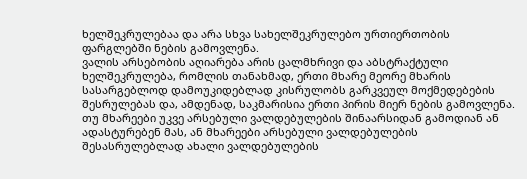ხელშეკრულებაა და არა სხვა სახელშეკრულებო ურთიერთობის ფარგლებში ნების გამოვლენა.
ვალის არსებობის აღიარება არის ცალმხრივი და აბსტრაქტული ხელშეკრულება, რომლის თანახმად, ერთი მხარე მეორე მხარის სასარგებლოდ დამოუკიდებლად კისრულობს გარკვეულ მოქმედებების შესრულებას და, ამდენად, საკმარისია ერთი პირის მიერ ნების გამოვლენა. თუ მხარეები უკვე არსებული ვალდებულების შინაარსიდან გამოდიან ან ადასტურებენ მას, ან მხარეები არსებული ვალდებულების შესასრულებლად ახალი ვალდებულების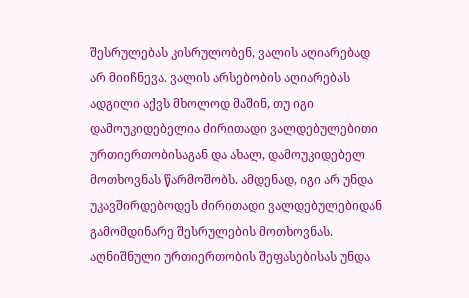შესრულებას კისრულობენ, ვალის აღიარებად არ მიიჩნევა. ვალის არსებობის აღიარებას ადგილი აქვს მხოლოდ მაშინ, თუ იგი დამოუკიდებელია ძირითადი ვალდებულებითი ურთიერთობისაგან და ახალ, დამოუკიდებელ მოთხოვნას წარმოშობს. ამდენად, იგი არ უნდა უკავშირდებოდეს ძირითადი ვალდებულებიდან გამომდინარე შესრულების მოთხოვნას. აღნიშნული ურთიერთობის შეფასებისას უნდა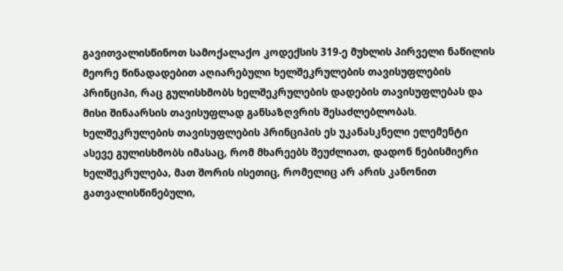გავითვალისწინოთ სამოქალაქო კოდექსის 319-ე მუხლის პირველი ნაწილის მეორე წინადადებით აღიარებული ხელშეკრულების თავისუფლების პრინციპი, რაც გულისხმობს ხელშეკრულების დადების თავისუფლებას და მისი შინაარსის თავისუფლად განსაზღვრის შესაძლებლობას. ხელშეკრულების თავისუფლების პრინციპის ეს უკანასკნელი ელემენტი ასევე გულისხმობს იმასაც, რომ მხარეებს შეუძლიათ, დადონ ნებისმიერი ხელშეკრულება, მათ შორის ისეთიც, რომელიც არ არის კანონით გათვალისწინებული,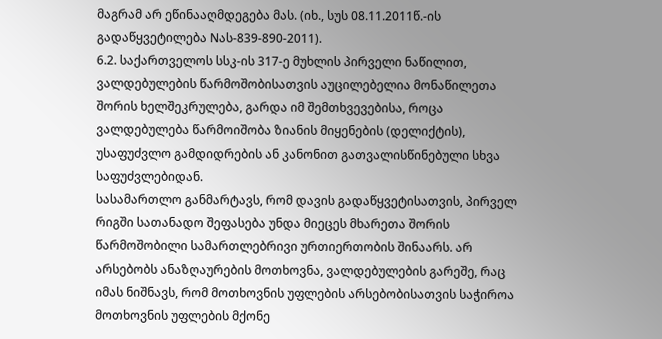მაგრამ არ ეწინააღმდეგება მას. (იხ., სუს 08.11.2011წ.-ის გადაწყვეტილება Nას-839-890-2011).
6.2. საქართველოს სსკ-ის 317-ე მუხლის პირველი ნაწილით, ვალდებულების წარმოშობისათვის აუცილებელია მონაწილეთა შორის ხელშეკრულება, გარდა იმ შემთხვევებისა, როცა ვალდებულება წარმოიშობა ზიანის მიყენების (დელიქტის), უსაფუძვლო გამდიდრების ან კანონით გათვალისწინებული სხვა საფუძვლებიდან.
სასამართლო განმარტავს, რომ დავის გადაწყვეტისათვის, პირველ რიგში სათანადო შეფასება უნდა მიეცეს მხარეთა შორის წარმოშობილი სამართლებრივი ურთიერთობის შინაარს. არ არსებობს ანაზღაურების მოთხოვნა, ვალდებულების გარეშე, რაც იმას ნიშნავს, რომ მოთხოვნის უფლების არსებობისათვის საჭიროა მოთხოვნის უფლების მქონე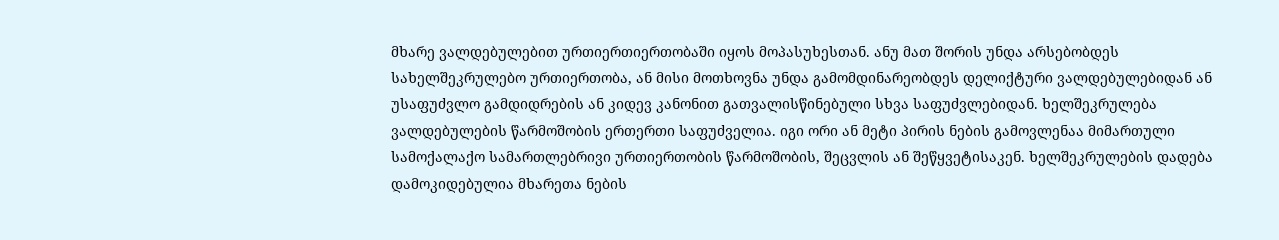მხარე ვალდებულებით ურთიერთიერთობაში იყოს მოპასუხესთან. ანუ მათ შორის უნდა არსებობდეს სახელშეკრულებო ურთიერთობა, ან მისი მოთხოვნა უნდა გამომდინარეობდეს დელიქტური ვალდებულებიდან ან უსაფუძვლო გამდიდრების ან კიდევ კანონით გათვალისწინებული სხვა საფუძვლებიდან. ხელშეკრულება ვალდებულების წარმოშობის ერთერთი საფუძველია. იგი ორი ან მეტი პირის ნების გამოვლენაა მიმართული სამოქალაქო სამართლებრივი ურთიერთობის წარმოშობის, შეცვლის ან შეწყვეტისაკენ. ხელშეკრულების დადება დამოკიდებულია მხარეთა ნების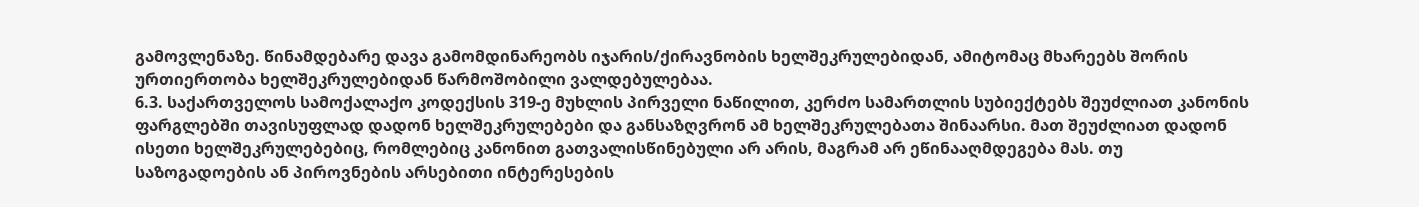გამოვლენაზე. წინამდებარე დავა გამომდინარეობს იჯარის/ქირავნობის ხელშეკრულებიდან, ამიტომაც მხარეებს შორის ურთიერთობა ხელშეკრულებიდან წარმოშობილი ვალდებულებაა.
6.3. საქართველოს სამოქალაქო კოდექსის 319-ე მუხლის პირველი ნაწილით, კერძო სამართლის სუბიექტებს შეუძლიათ კანონის ფარგლებში თავისუფლად დადონ ხელშეკრულებები და განსაზღვრონ ამ ხელშეკრულებათა შინაარსი. მათ შეუძლიათ დადონ ისეთი ხელშეკრულებებიც, რომლებიც კანონით გათვალისწინებული არ არის, მაგრამ არ ეწინააღმდეგება მას. თუ საზოგადოების ან პიროვნების არსებითი ინტერესების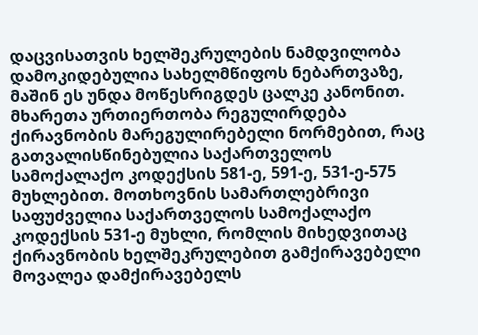დაცვისათვის ხელშეკრულების ნამდვილობა დამოკიდებულია სახელმწიფოს ნებართვაზე, მაშინ ეს უნდა მოწესრიგდეს ცალკე კანონით.
მხარეთა ურთიერთობა რეგულირდება ქირავნობის მარეგულირებელი ნორმებით, რაც გათვალისწინებულია საქართველოს სამოქალაქო კოდექსის 581-ე, 591-ე, 531-ე-575 მუხლებით. მოთხოვნის სამართლებრივი საფუძველია საქართველოს სამოქალაქო კოდექსის 531-ე მუხლი, რომლის მიხედვითაც ქირავნობის ხელშეკრულებით გამქირავებელი მოვალეა დამქირავებელს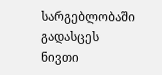სარგებლობაში გადასცეს ნივთი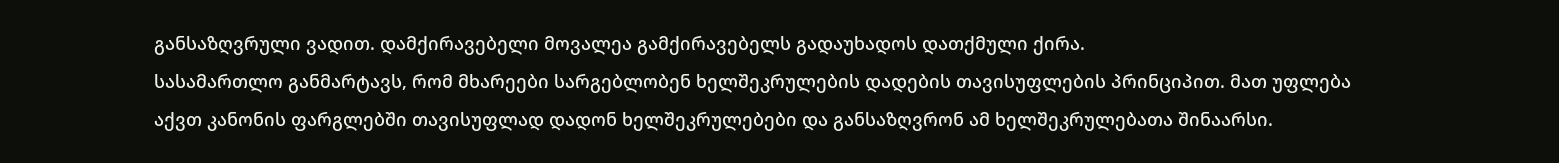განსაზღვრული ვადით. დამქირავებელი მოვალეა გამქირავებელს გადაუხადოს დათქმული ქირა.
სასამართლო განმარტავს, რომ მხარეები სარგებლობენ ხელშეკრულების დადების თავისუფლების პრინციპით. მათ უფლება აქვთ კანონის ფარგლებში თავისუფლად დადონ ხელშეკრულებები და განსაზღვრონ ამ ხელშეკრულებათა შინაარსი.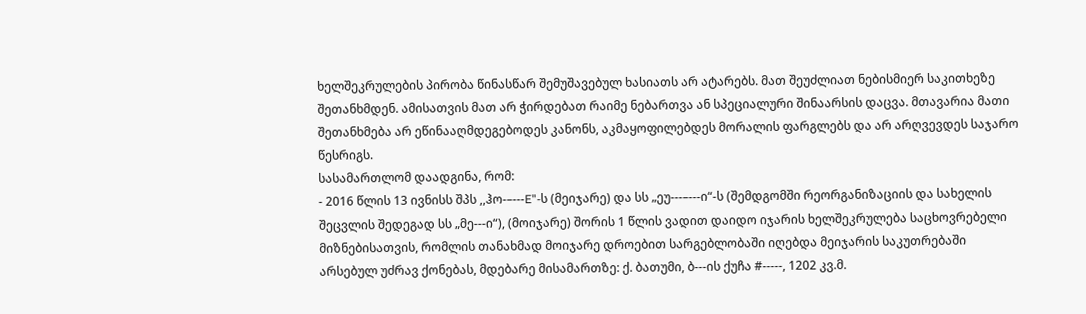ხელშეკრულების პირობა წინასწარ შემუშავებულ ხასიათს არ ატარებს. მათ შეუძლიათ ნებისმიერ საკითხეზე შეთანხმდენ. ამისათვის მათ არ ჭირდებათ რაიმე ნებართვა ან სპეციალური შინაარსის დაცვა. მთავარია მათი შეთანხმება არ ეწინააღმდეგებოდეს კანონს, აკმაყოფილებდეს მორალის ფარგლებს და არ არღვევდეს საჯარო წესრიგს.
სასამართლომ დაადგინა, რომ:
- 2016 წლის 13 ივნისს შპს ,,ჰო-–---E"-ს (მეიჯარე) და სს „ეუ---–---ი“-ს (შემდგომში რეორგანიზაციის და სახელის შეცვლის შედეგად სს „მე---ი“), (მოიჯარე) შორის 1 წლის ვადით დაიდო იჯარის ხელშეკრულება საცხოვრებელი მიზნებისათვის, რომლის თანახმად მოიჯარე დროებით სარგებლობაში იღებდა მეიჯარის საკუთრებაში არსებულ უძრავ ქონებას, მდებარე მისამართზე: ქ. ბათუმი, ბ---ის ქუჩა #-----, 1202 კვ.მ.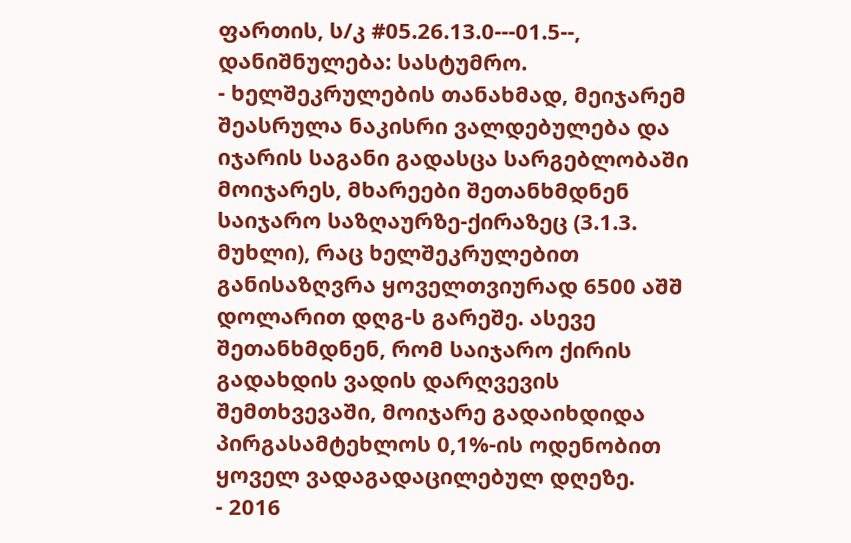ფართის, ს/კ #05.26.13.0---01.5--, დანიშნულება: სასტუმრო.
- ხელშეკრულების თანახმად, მეიჯარემ შეასრულა ნაკისრი ვალდებულება და იჯარის საგანი გადასცა სარგებლობაში მოიჯარეს, მხარეები შეთანხმდნენ საიჯარო საზღაურზე-ქირაზეც (3.1.3. მუხლი), რაც ხელშეკრულებით განისაზღვრა ყოველთვიურად 6500 აშშ დოლარით დღგ-ს გარეშე. ასევე შეთანხმდნენ, რომ საიჯარო ქირის გადახდის ვადის დარღვევის შემთხვევაში, მოიჯარე გადაიხდიდა პირგასამტეხლოს 0,1%-ის ოდენობით ყოველ ვადაგადაცილებულ დღეზე.
- 2016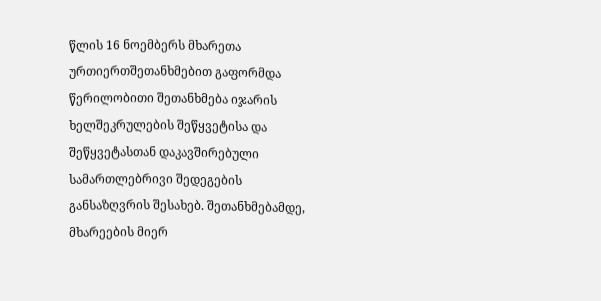წლის 16 ნოემბერს მხარეთა ურთიერთშეთანხმებით გაფორმდა წერილობითი შეთანხმება იჯარის ხელშეკრულების შეწყვეტისა და შეწყვეტასთან დაკავშირებული სამართლებრივი შედეგების განსაზღვრის შესახებ. შეთანხმებამდე, მხარეების მიერ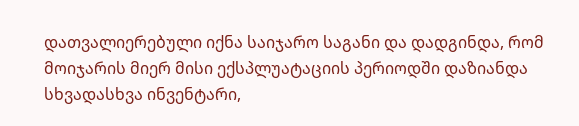დათვალიერებული იქნა საიჯარო საგანი და დადგინდა, რომ მოიჯარის მიერ მისი ექსპლუატაციის პერიოდში დაზიანდა სხვადასხვა ინვენტარი,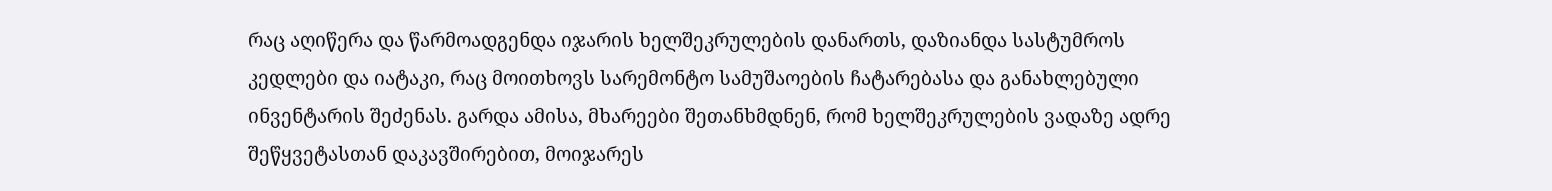რაც აღიწერა და წარმოადგენდა იჯარის ხელშეკრულების დანართს, დაზიანდა სასტუმროს კედლები და იატაკი, რაც მოითხოვს სარემონტო სამუშაოების ჩატარებასა და განახლებული ინვენტარის შეძენას. გარდა ამისა, მხარეები შეთანხმდნენ, რომ ხელშეკრულების ვადაზე ადრე შეწყვეტასთან დაკავშირებით, მოიჯარეს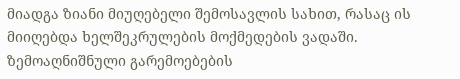მიადგა ზიანი მიუღებელი შემოსავლის სახით, რასაც ის მიიღებდა ხელშეკრულების მოქმედების ვადაში.
ზემოაღნიშნული გარემოებების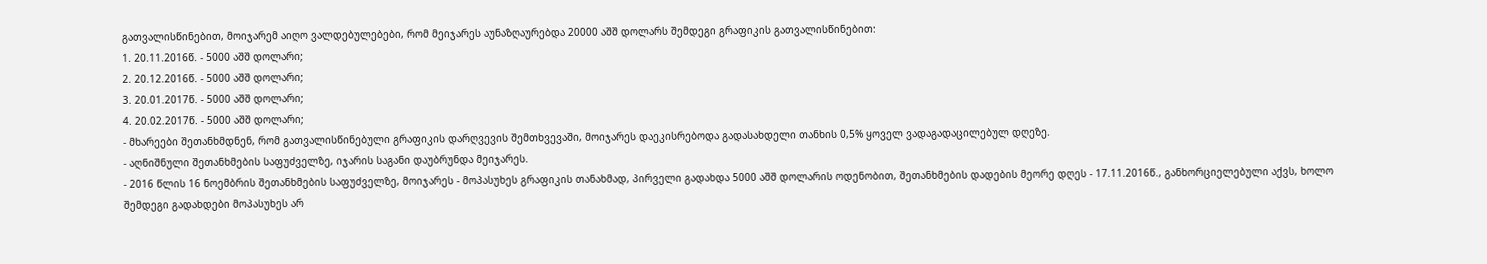გათვალისწინებით, მოიჯარემ აიღო ვალდებულებები, რომ მეიჯარეს აუნაზღაურებდა 20000 აშშ დოლარს შემდეგი გრაფიკის გათვალისწინებით:
1. 20.11.2016წ. - 5000 აშშ დოლარი;
2. 20.12.2016წ. - 5000 აშშ დოლარი;
3. 20.01.2017წ. - 5000 აშშ დოლარი;
4. 20.02.2017წ. - 5000 აშშ დოლარი;
- მხარეები შეთანხმდნენ, რომ გათვალისწინებული გრაფიკის დარღვევის შემთხვევაში, მოიჯარეს დაეკისრებოდა გადასახდელი თანხის 0,5% ყოველ ვადაგადაცილებულ დღეზე.
- აღნიშნული შეთანხმების საფუძველზე, იჯარის საგანი დაუბრუნდა მეიჯარეს.
- 2016 წლის 16 ნოემბრის შეთანხმების საფუძველზე, მოიჯარეს - მოპასუხეს გრაფიკის თანახმად, პირველი გადახდა 5000 აშშ დოლარის ოდენობით, შეთანხმების დადების მეორე დღეს - 17.11.2016წ., განხორციელებული აქვს, ხოლო შემდეგი გადახდები მოპასუხეს არ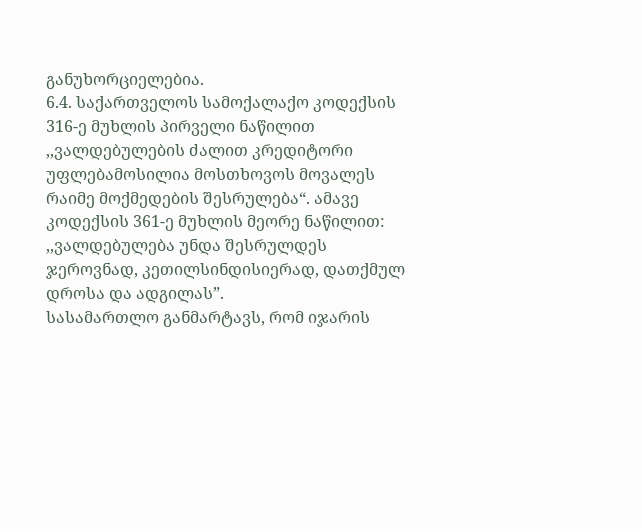განუხორციელებია.
6.4. საქართველოს სამოქალაქო კოდექსის 316-ე მუხლის პირველი ნაწილით ,,ვალდებულების ძალით კრედიტორი უფლებამოსილია მოსთხოვოს მოვალეს რაიმე მოქმედების შესრულება“. ამავე კოდექსის 361-ე მუხლის მეორე ნაწილით: ,,ვალდებულება უნდა შესრულდეს ჯეროვნად, კეთილსინდისიერად, დათქმულ დროსა და ადგილას”.
სასამართლო განმარტავს, რომ იჯარის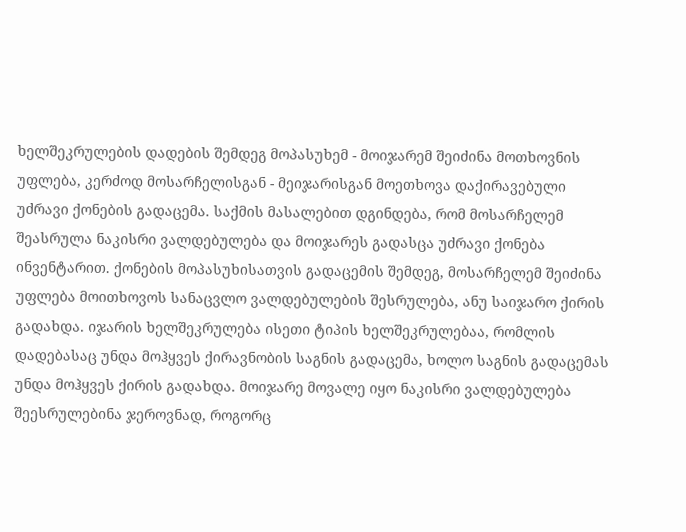ხელშეკრულების დადების შემდეგ მოპასუხემ - მოიჯარემ შეიძინა მოთხოვნის უფლება, კერძოდ მოსარჩელისგან - მეიჯარისგან მოეთხოვა დაქირავებული უძრავი ქონების გადაცემა. საქმის მასალებით დგინდება, რომ მოსარჩელემ შეასრულა ნაკისრი ვალდებულება და მოიჯარეს გადასცა უძრავი ქონება ინვენტარით. ქონების მოპასუხისათვის გადაცემის შემდეგ, მოსარჩელემ შეიძინა უფლება მოითხოვოს სანაცვლო ვალდებულების შესრულება, ანუ საიჯარო ქირის გადახდა. იჯარის ხელშეკრულება ისეთი ტიპის ხელშეკრულებაა, რომლის დადებასაც უნდა მოჰყვეს ქირავნობის საგნის გადაცემა, ხოლო საგნის გადაცემას უნდა მოჰყვეს ქირის გადახდა. მოიჯარე მოვალე იყო ნაკისრი ვალდებულება შეესრულებინა ჯეროვნად, როგორც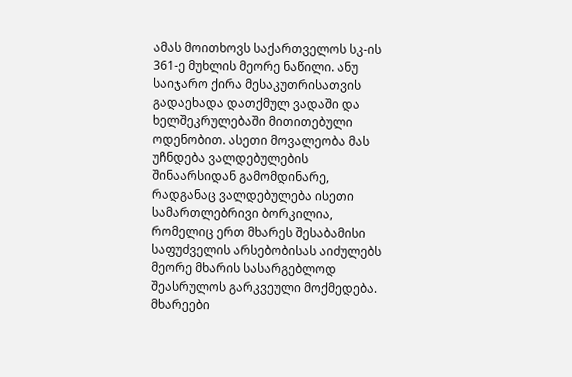ამას მოითხოვს საქართველოს სკ-ის 361-ე მუხლის მეორე ნაწილი. ანუ საიჯარო ქირა მესაკუთრისათვის გადაეხადა დათქმულ ვადაში და ხელშეკრულებაში მითითებული ოდენობით. ასეთი მოვალეობა მას უჩნდება ვალდებულების შინაარსიდან გამომდინარე, რადგანაც ვალდებულება ისეთი სამართლებრივი ბორკილია, რომელიც ერთ მხარეს შესაბამისი საფუძველის არსებობისას აიძულებს მეორე მხარის სასარგებლოდ შეასრულოს გარკვეული მოქმედება. მხარეები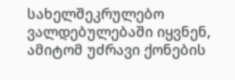სახელშეკრულებო ვალდებულებაში იყვნენ, ამიტომ უძრავი ქონების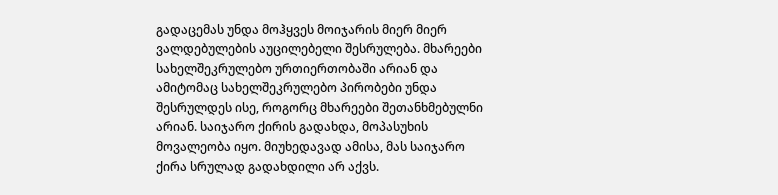გადაცემას უნდა მოჰყვეს მოიჯარის მიერ მიერ ვალდებულების აუცილებელი შესრულება. მხარეები სახელშეკრულებო ურთიერთობაში არიან და ამიტომაც სახელშეკრულებო პირობები უნდა შესრულდეს ისე, როგორც მხარეები შეთანხმებულნი არიან. საიჯარო ქირის გადახდა, მოპასუხის მოვალეობა იყო. მიუხედავად ამისა, მას საიჯარო ქირა სრულად გადახდილი არ აქვს.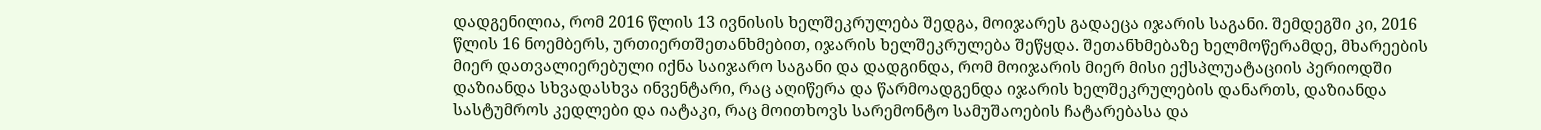დადგენილია, რომ 2016 წლის 13 ივნისის ხელშეკრულება შედგა, მოიჯარეს გადაეცა იჯარის საგანი. შემდეგში კი, 2016 წლის 16 ნოემბერს, ურთიერთშეთანხმებით, იჯარის ხელშეკრულება შეწყდა. შეთანხმებაზე ხელმოწერამდე, მხარეების მიერ დათვალიერებული იქნა საიჯარო საგანი და დადგინდა, რომ მოიჯარის მიერ მისი ექსპლუატაციის პერიოდში დაზიანდა სხვადასხვა ინვენტარი, რაც აღიწერა და წარმოადგენდა იჯარის ხელშეკრულების დანართს, დაზიანდა სასტუმროს კედლები და იატაკი, რაც მოითხოვს სარემონტო სამუშაოების ჩატარებასა და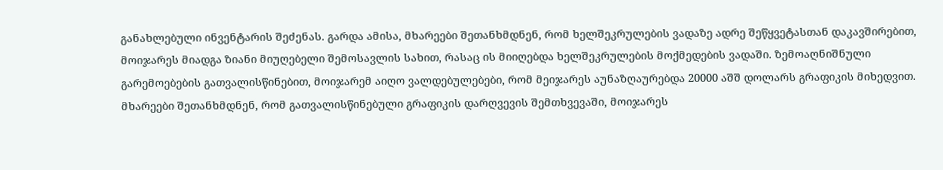განახლებული ინვენტარის შეძენას. გარდა ამისა, მხარეები შეთანხმდნენ, რომ ხელშეკრულების ვადაზე ადრე შეწყვეტასთან დაკავშირებით, მოიჯარეს მიადგა ზიანი მიუღებელი შემოსავლის სახით, რასაც ის მიიღებდა ხელშეკრულების მოქმედების ვადაში. ზემოაღნიშნული გარემოებების გათვალისწინებით, მოიჯარემ აიღო ვალდებულებები, რომ მეიჯარეს აუნაზღაურებდა 20000 აშშ დოლარს გრაფიკის მიხედვით. მხარეები შეთანხმდნენ, რომ გათვალისწინებული გრაფიკის დარღვევის შემთხვევაში, მოიჯარეს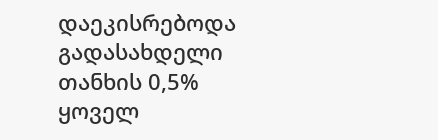დაეკისრებოდა გადასახდელი თანხის 0,5% ყოველ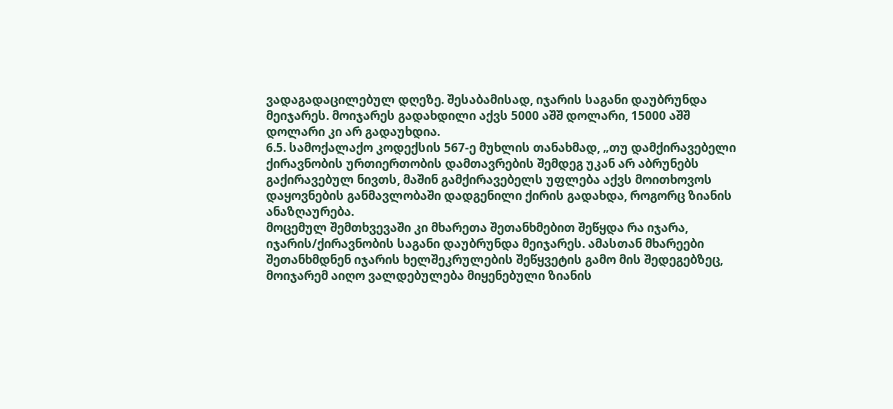ვადაგადაცილებულ დღეზე. შესაბამისად, იჯარის საგანი დაუბრუნდა მეიჯარეს. მოიჯარეს გადახდილი აქვს 5000 აშშ დოლარი, 15000 აშშ დოლარი კი არ გადაუხდია.
6.5. სამოქალაქო კოდექსის 567-ე მუხლის თანახმად, „თუ დამქირავებელი ქირავნობის ურთიერთობის დამთავრების შემდეგ უკან არ აბრუნებს გაქირავებულ ნივთს, მაშინ გამქირავებელს უფლება აქვს მოითხოვოს დაყოვნების განმავლობაში დადგენილი ქირის გადახდა, როგორც ზიანის ანაზღაურება.
მოცემულ შემთხვევაში კი მხარეთა შეთანხმებით შეწყდა რა იჯარა, იჯარის/ქირავნობის საგანი დაუბრუნდა მეიჯარეს. ამასთან მხარეები შეთანხმდნენ იჯარის ხელშეკრულების შეწყვეტის გამო მის შედეგებზეც, მოიჯარემ აიღო ვალდებულება მიყენებული ზიანის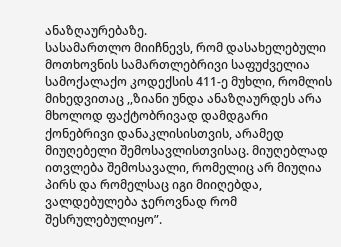ანაზღაურებაზე.
სასამართლო მიიჩნევს, რომ დასახელებული მოთხოვნის სამართლებრივი საფუძველია სამოქალაქო კოდექსის 411-ე მუხლი, რომლის მიხედვითაც ,,ზიანი უნდა ანაზღაურდეს არა მხოლოდ ფაქტობრივად დამდგარი ქონებრივი დანაკლისისთვის, არამედ მიუღებელი შემოსავლისთვისაც. მიუღებლად ითვლება შემოსავალი, რომელიც არ მიუღია პირს და რომელსაც იგი მიიღებდა, ვალდებულება ჯეროვნად რომ შესრულებულიყო”.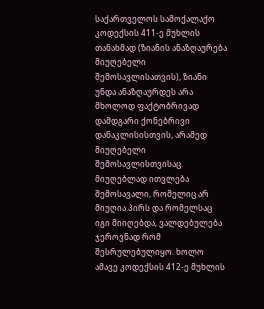საქართველოს სამოქალაქო კოდექსის 411-ე მუხლის თანახმად (ზიანის ანაზღაურება მიუღებელი შემოსავლისათვის), ზიანი უნდა ანაზღაურდეს არა მხოლოდ ფაქტობრივად დამდგარი ქონებრივი დანაკლისისთვის, არამედ მიუღებელი შემოსავლისთვისაც. მიუღებლად ითვლება შემოსავალი, რომელიც არ მიუღია პირს და რომელსაც იგი მიიღებდა, ვალდებულება ჯეროვნად რომ შესრულებულიყო. ხოლო ამავე კოდექსის 412-ე მუხლის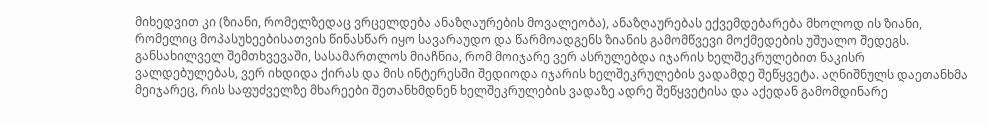მიხედვით კი (ზიანი, რომელზედაც ვრცელდება ანაზღაურების მოვალეობა), ანაზღაურებას ექვემდებარება მხოლოდ ის ზიანი, რომელიც მოპასუხეებისათვის წინასწარ იყო სავარაუდო და წარმოადგენს ზიანის გამომწვევი მოქმედების უშუალო შედეგს.
განსახილველ შემთხვევაში, სასამართლოს მიაჩნია, რომ მოიჯარე ვერ ასრულებდა იჯარის ხელშეკრულებით ნაკისრ ვალდებულებას, ვერ იხდიდა ქირას და მის ინტერესში შედიოდა იჯარის ხელშეკრულების ვადამდე შეწყვეტა. აღნიშნულს დაეთანხმა მეიჯარეც, რის საფუძველზე მხარეები შეთანხმდნენ ხელშეკრულების ვადაზე ადრე შეწყვეტისა და აქედან გამომდინარე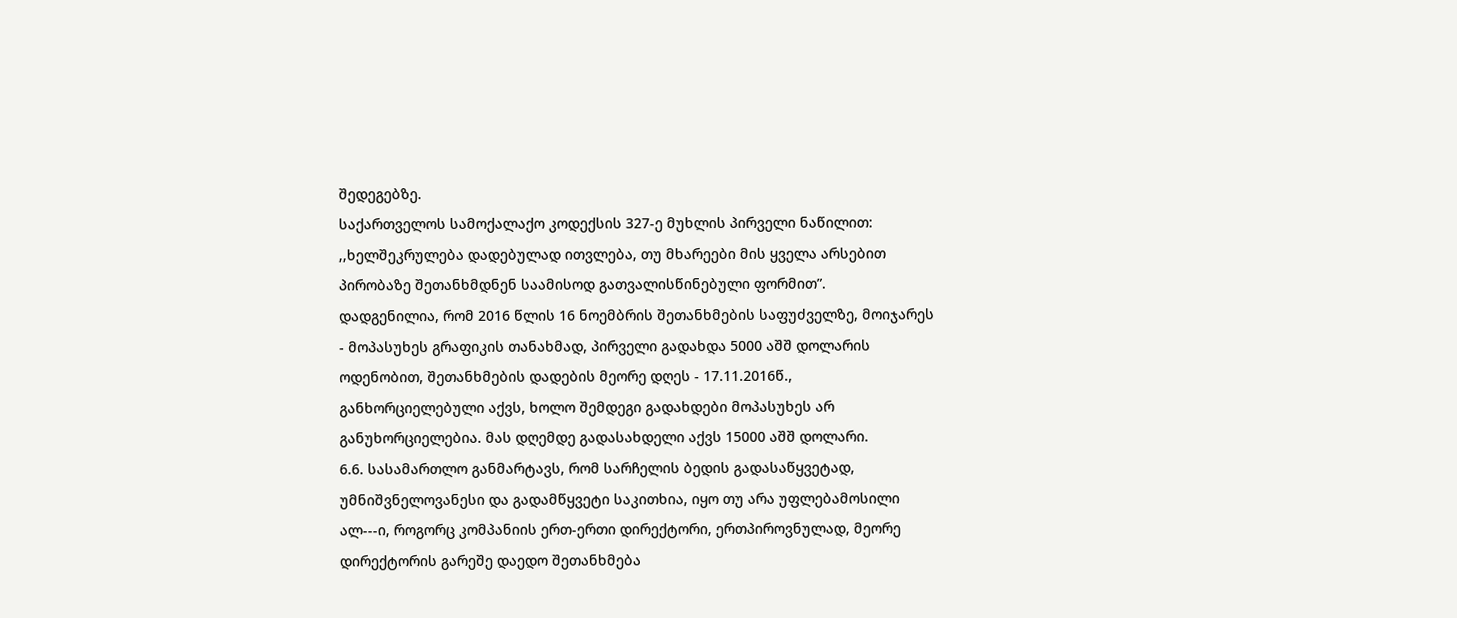შედეგებზე.
საქართველოს სამოქალაქო კოდექსის 327-ე მუხლის პირველი ნაწილით: ,,ხელშეკრულება დადებულად ითვლება, თუ მხარეები მის ყველა არსებით პირობაზე შეთანხმდნენ საამისოდ გათვალისწინებული ფორმით”.
დადგენილია, რომ 2016 წლის 16 ნოემბრის შეთანხმების საფუძველზე, მოიჯარეს - მოპასუხეს გრაფიკის თანახმად, პირველი გადახდა 5000 აშშ დოლარის ოდენობით, შეთანხმების დადების მეორე დღეს - 17.11.2016წ., განხორციელებული აქვს, ხოლო შემდეგი გადახდები მოპასუხეს არ განუხორციელებია. მას დღემდე გადასახდელი აქვს 15000 აშშ დოლარი.
6.6. სასამართლო განმარტავს, რომ სარჩელის ბედის გადასაწყვეტად, უმნიშვნელოვანესი და გადამწყვეტი საკითხია, იყო თუ არა უფლებამოსილი ალ---ი, როგორც კომპანიის ერთ-ერთი დირექტორი, ერთპიროვნულად, მეორე დირექტორის გარეშე დაედო შეთანხმება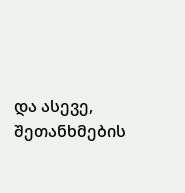და ასევე, შეთანხმების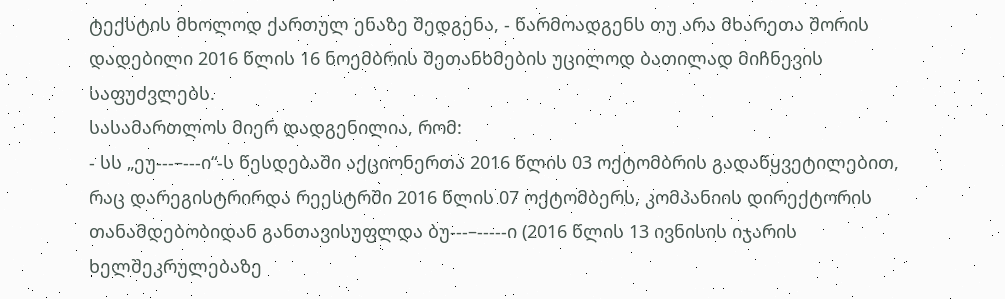ტექსტის მხოლოდ ქართულ ენაზე შედგენა, - წარმოადგენს თუ არა მხარეთა შორის დადებილი 2016 წლის 16 ნოემბრის შეთანხმების უცილოდ ბათილად მიჩნევის საფუძვლებს.
სასამართლოს მიერ დადგენილია, რომ:
- სს „ეუ---–---ი“-ს წესდებაში აქციონერთა 2016 წლის 03 ოქტომბრის გადაწყვეტილებით, რაც დარეგისტრირდა რეესტრში 2016 წლის 07 ოქტომბერს, კომპანიის დირექტორის თანამდებობიდან განთავისუფლდა ბუ---–-----ი (2016 წლის 13 ივნისის იჯარის ხელშეკრულებაზე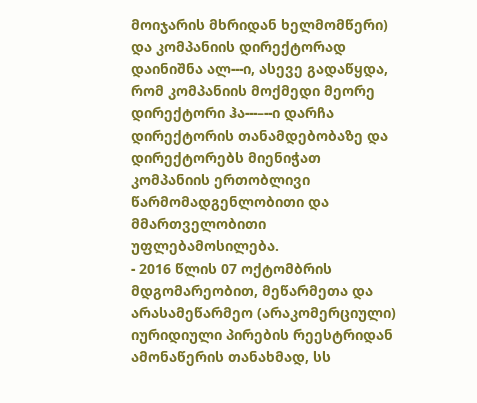მოიჯარის მხრიდან ხელმომწერი) და კომპანიის დირექტორად დაინიშნა ალ---ი, ასევე გადაწყდა, რომ კომპანიის მოქმედი მეორე დირექტორი ჰა---–--ი დარჩა დირექტორის თანამდებობაზე და დირექტორებს მიენიჭათ კომპანიის ერთობლივი წარმომადგენლობითი და მმართველობითი უფლებამოსილება.
- 2016 წლის 07 ოქტომბრის მდგომარეობით, მეწარმეთა და არასამეწარმეო (არაკომერციული) იურიდიული პირების რეესტრიდან ამონაწერის თანახმად, სს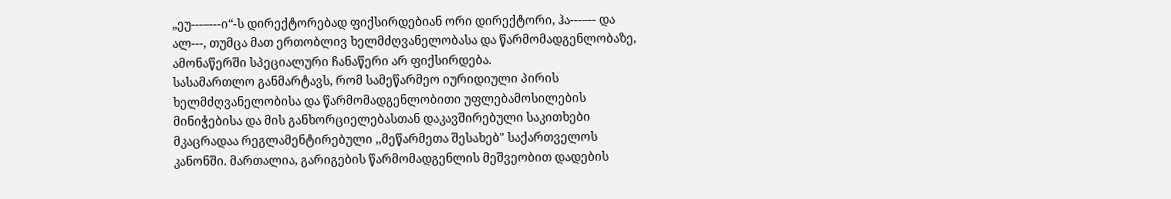„ეუ---–---ი“-ს დირექტორებად ფიქსირდებიან ორი დირექტორი, ჰა---–-- და ალ---, თუმცა მათ ერთობლივ ხელმძღვანელობასა და წარმომადგენლობაზე, ამონაწერში სპეციალური ჩანაწერი არ ფიქსირდება.
სასამართლო განმარტავს, რომ სამეწარმეო იურიდიული პირის ხელმძღვანელობისა და წარმომადგენლობითი უფლებამოსილების მინიჭებისა და მის განხორციელებასთან დაკავშირებული საკითხები მკაცრადაა რეგლამენტირებული ,,მეწარმეთა შესახებ" საქართველოს კანონში. მართალია, გარიგების წარმომადგენლის მეშვეობით დადების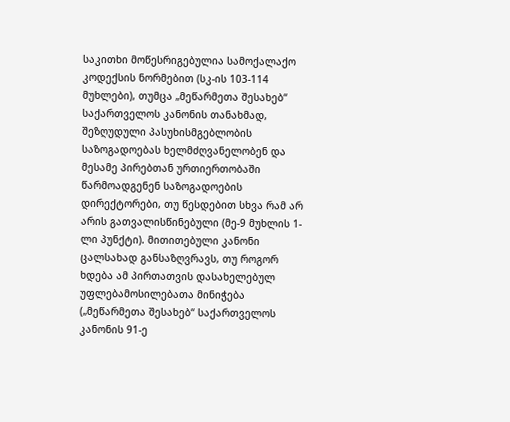საკითხი მოწესრიგებულია სამოქალაქო კოდექსის ნორმებით (სკ-ის 103-114 მუხლები), თუმცა „მეწარმეთა შესახებ“ საქართველოს კანონის თანახმად, შეზღუდული პასუხისმგებლობის საზოგადოებას ხელმძღვანელობენ და მესამე პირებთან ურთიერთობაში წარმოადგენენ საზოგადოების დირექტორები, თუ წესდებით სხვა რამ არ არის გათვალისწინებული (მე-9 მუხლის 1-ლი პუნქტი). მითითებული კანონი ცალსახად განსაზღვრავს, თუ როგორ ხდება ამ პირთათვის დასახელებულ უფლებამოსილებათა მინიჭება („მეწარმეთა შესახებ“ საქართველოს კანონის 91-ე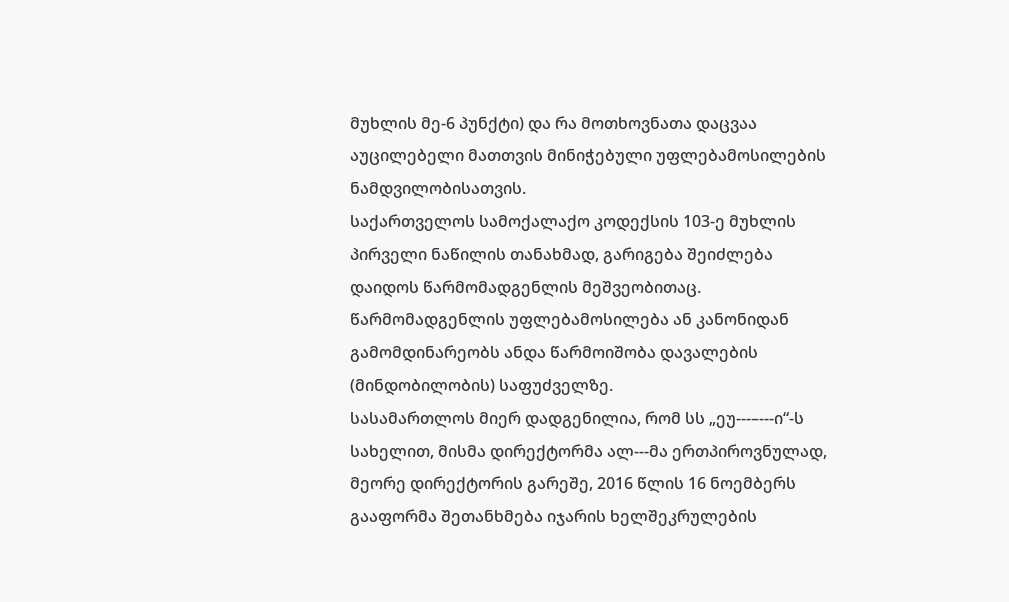მუხლის მე-6 პუნქტი) და რა მოთხოვნათა დაცვაა აუცილებელი მათთვის მინიჭებული უფლებამოსილების ნამდვილობისათვის.
საქართველოს სამოქალაქო კოდექსის 103-ე მუხლის პირველი ნაწილის თანახმად, გარიგება შეიძლება დაიდოს წარმომადგენლის მეშვეობითაც. წარმომადგენლის უფლებამოსილება ან კანონიდან გამომდინარეობს ანდა წარმოიშობა დავალების (მინდობილობის) საფუძველზე.
სასამართლოს მიერ დადგენილია, რომ სს „ეუ---–---ი“-ს სახელით, მისმა დირექტორმა ალ---მა ერთპიროვნულად, მეორე დირექტორის გარეშე, 2016 წლის 16 ნოემბერს გააფორმა შეთანხმება იჯარის ხელშეკრულების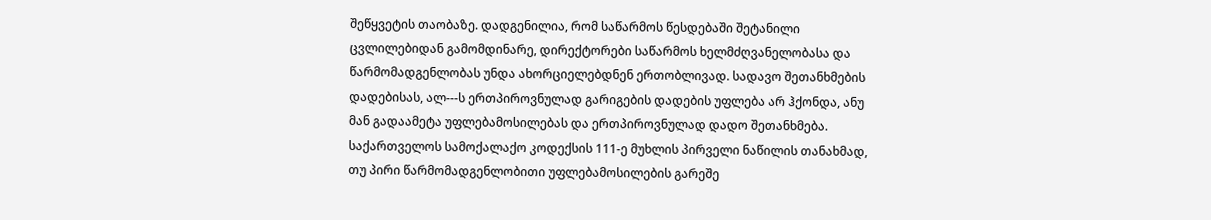შეწყვეტის თაობაზე. დადგენილია, რომ საწარმოს წესდებაში შეტანილი ცვლილებიდან გამომდინარე, დირექტორები საწარმოს ხელმძღვანელობასა და წარმომადგენლობას უნდა ახორციელებდნენ ერთობლივად. სადავო შეთანხმების დადებისას, ალ---ს ერთპიროვნულად გარიგების დადების უფლება არ ჰქონდა, ანუ მან გადაამეტა უფლებამოსილებას და ერთპიროვნულად დადო შეთანხმება.
საქართველოს სამოქალაქო კოდექსის 111-ე მუხლის პირველი ნაწილის თანახმად, თუ პირი წარმომადგენლობითი უფლებამოსილების გარეშე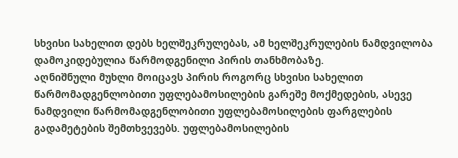სხვისი სახელით დებს ხელშეკრულებას, ამ ხელშეკრულების ნამდვილობა დამოკიდებულია წარმოდგენილი პირის თანხმობაზე.
აღნიშნული მუხლი მოიცავს პირის როგორც სხვისი სახელით წარმომადგენლობითი უფლებამოსილების გარეშე მოქმედების, ასევე ნამდვილი წარმომადგენლობითი უფლებამოსილების ფარგლების გადამეტების შემთხვევებს. უფლებამოსილების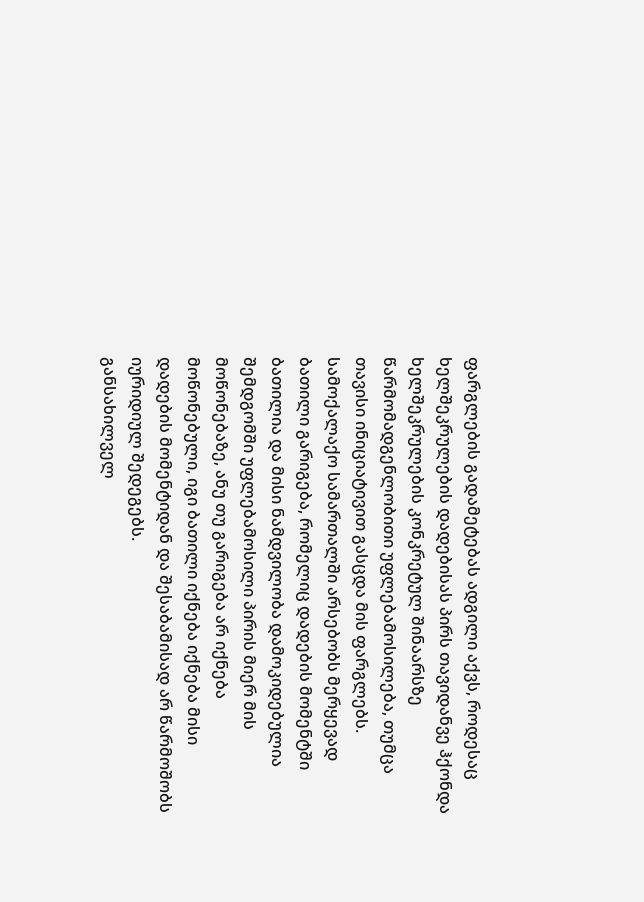ფარგლების გადამეტებას ადგილი აქვს, როდესაც ხელშეკრულების დადებისას პირს თავიდანვე ჰქონდა ხელშეკრულების კონკრეტულ შინაარსზე წარმომადგენლობითი უფლებამოსილება, თუმცა თავისი ინიციატივით გასცდა მის ფარგლებს.
სამოქალაქო სამართალში არსებობს მერყევად ბათილი გარიგება, რომელიც დადების მომენტში ბათილია და მისი ნამდვილობა დამოკიდებულია შემდგომში უფლებამოსილი პირის მიერ მის მოწონებაზე, ანუ თუ გარიგება არ იქნება მოწონებული, იგი ბათილი იქნება იქნება მისი დადების მომენტიდან და შესაბამისად არ წარმოშობს იურიდიულ შედეგებს.
განსახილველ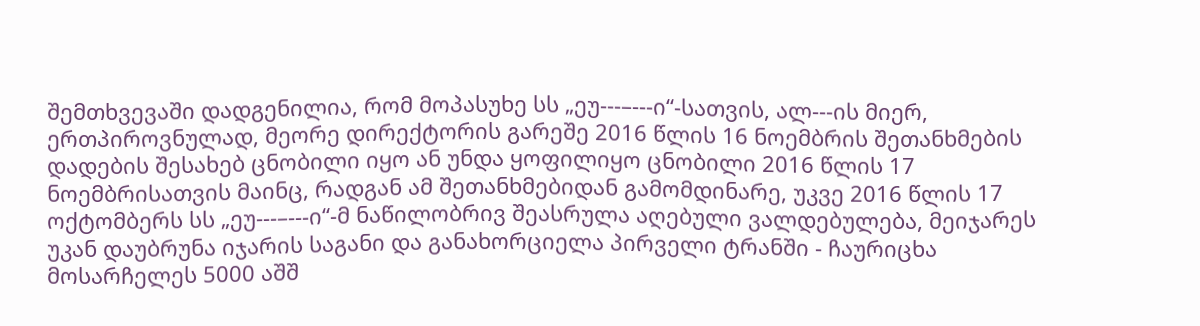შემთხვევაში დადგენილია, რომ მოპასუხე სს „ეუ---–---ი“-სათვის, ალ---ის მიერ, ერთპიროვნულად, მეორე დირექტორის გარეშე 2016 წლის 16 ნოემბრის შეთანხმების დადების შესახებ ცნობილი იყო ან უნდა ყოფილიყო ცნობილი 2016 წლის 17 ნოემბრისათვის მაინც, რადგან ამ შეთანხმებიდან გამომდინარე, უკვე 2016 წლის 17 ოქტომბერს სს „ეუ---–---ი“-მ ნაწილობრივ შეასრულა აღებული ვალდებულება, მეიჯარეს უკან დაუბრუნა იჯარის საგანი და განახორციელა პირველი ტრანში - ჩაურიცხა მოსარჩელეს 5000 აშშ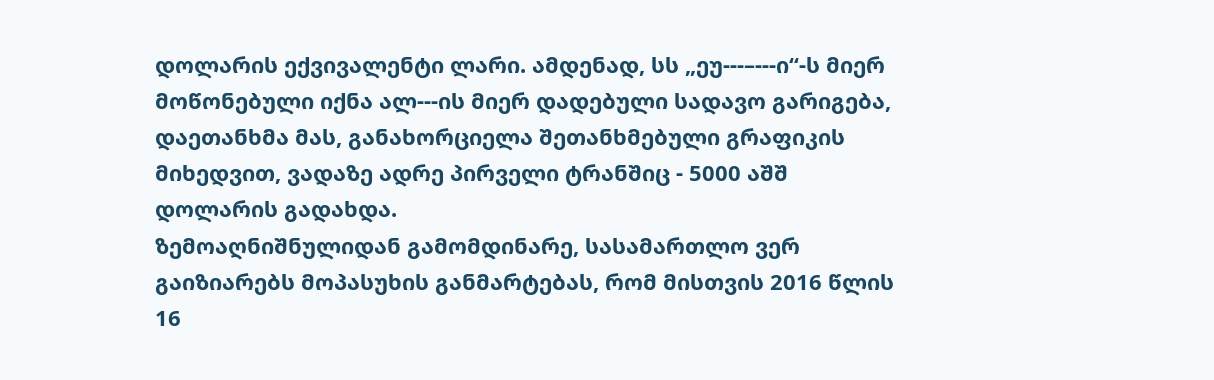დოლარის ექვივალენტი ლარი. ამდენად, სს „ეუ---–---ი“-ს მიერ მოწონებული იქნა ალ---ის მიერ დადებული სადავო გარიგება, დაეთანხმა მას, განახორციელა შეთანხმებული გრაფიკის მიხედვით, ვადაზე ადრე პირველი ტრანშიც - 5000 აშშ დოლარის გადახდა.
ზემოაღნიშნულიდან გამომდინარე, სასამართლო ვერ გაიზიარებს მოპასუხის განმარტებას, რომ მისთვის 2016 წლის 16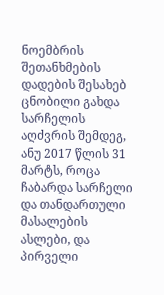ნოემბრის შეთანხმების დადების შესახებ ცნობილი გახდა სარჩელის აღძვრის შემდეგ, ანუ 2017 წლის 31 მარტს, როცა ჩაბარდა სარჩელი და თანდართული მასალების ასლები, და პირველი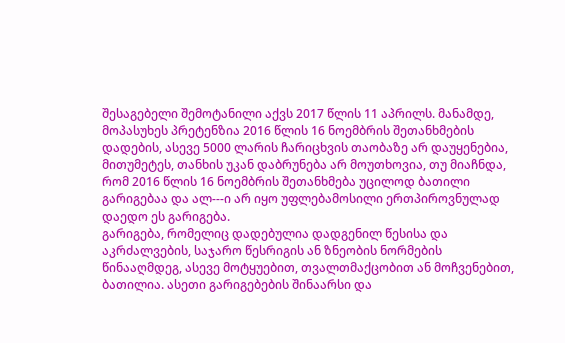შესაგებელი შემოტანილი აქვს 2017 წლის 11 აპრილს. მანამდე, მოპასუხეს პრეტენზია 2016 წლის 16 ნოემბრის შეთანხმების დადების, ასევე 5000 ლარის ჩარიცხვის თაობაზე არ დაუყენებია, მითუმეტეს, თანხის უკან დაბრუნება არ მოუთხოვია, თუ მიაჩნდა, რომ 2016 წლის 16 ნოემბრის შეთანხმება უცილოდ ბათილი გარიგებაა და ალ---ი არ იყო უფლებამოსილი ერთპიროვნულად დაედო ეს გარიგება.
გარიგება, რომელიც დადებულია დადგენილ წესისა და აკრძალვების, საჯარო წესრიგის ან ზნეობის ნორმების წინააღმდეგ, ასევე მოტყუებით, თვალთმაქცობით ან მოჩვენებით, ბათილია. ასეთი გარიგებების შინაარსი და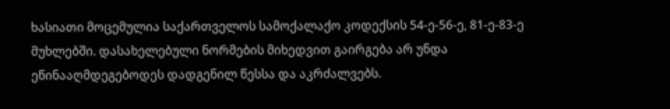ხასიათი მოცემულია საქართველოს სამოქალაქო კოდექსის 54-ე-56-ე, 81-ე-83-ე მუხლებში. დასახელებული ნორმების მიხედვით გაირგება არ უნდა ეწინააღმდეგებოდეს დადგენილ წესსა და აკრძალვებს.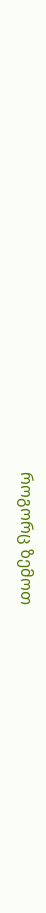როგორც ზემოთ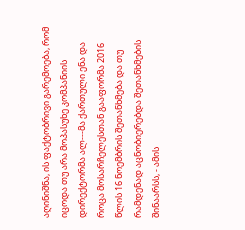აღინიშნა, ის ფაქტობრივი გარემოება, რომ იცოდა თუ არა მოპასუხე კომპანიის დირექტორმა ალ---მა ქართული ენა და როცა მოსარჩელესთან გააფორმა 2016 წლის 16 ნოემბრის შეთანხმება და თუ რამდენად აცნობიერებდა შეთანხმების შინაარსს, - ამის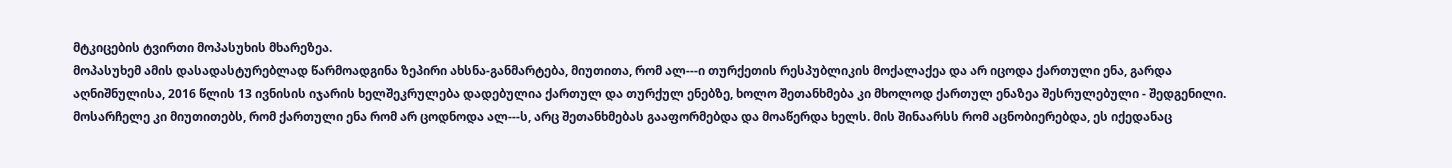მტკიცების ტვირთი მოპასუხის მხარეზეა.
მოპასუხემ ამის დასადასტურებლად წარმოადგინა ზეპირი ახსნა-განმარტება, მიუთითა, რომ ალ---ი თურქეთის რესპუბლიკის მოქალაქეა და არ იცოდა ქართული ენა, გარდა აღნიშნულისა, 2016 წლის 13 ივნისის იჯარის ხელშეკრულება დადებულია ქართულ და თურქულ ენებზე, ხოლო შეთანხმება კი მხოლოდ ქართულ ენაზეა შესრულებული - შედგენილი.
მოსარჩელე კი მიუთითებს, რომ ქართული ენა რომ არ ცოდნოდა ალ---ს, არც შეთანხმებას გააფორმებდა და მოაწერდა ხელს. მის შინაარსს რომ აცნობიერებდა, ეს იქედანაც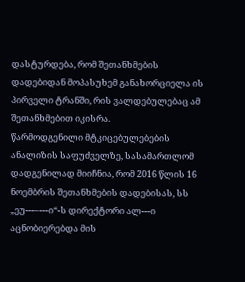დასტურდება, რომ შეთანხმების დადებიდან მოპასუხემ განახორციელა ის პირველი ტრანში, რის ვალდებულებაც ამ შეთანხმებით იკისრა.
წარმოდგენილი მტკიცებულებების ანალიზის საფუძველზე, სასამართლომ დადგენილად მიიჩნია, რომ 2016 წლის 16 ნოემბრის შეთანხმების დადებისას, სს „ეუ---–---ი“-ს დირექტორი ალ---ი აცნობიერებდა მის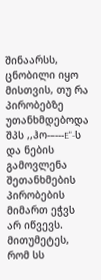შინაარსს, ცნობილი იყო მისთვის, თუ რა პირობებზე უთანხმდებოდა შპს ,,ჰო-–---E"-ს და ნების გამოვლენა შეთანხმების პირობების მიმართ ეჭვს არ იწვევს. მითუმეტეს, რომ სს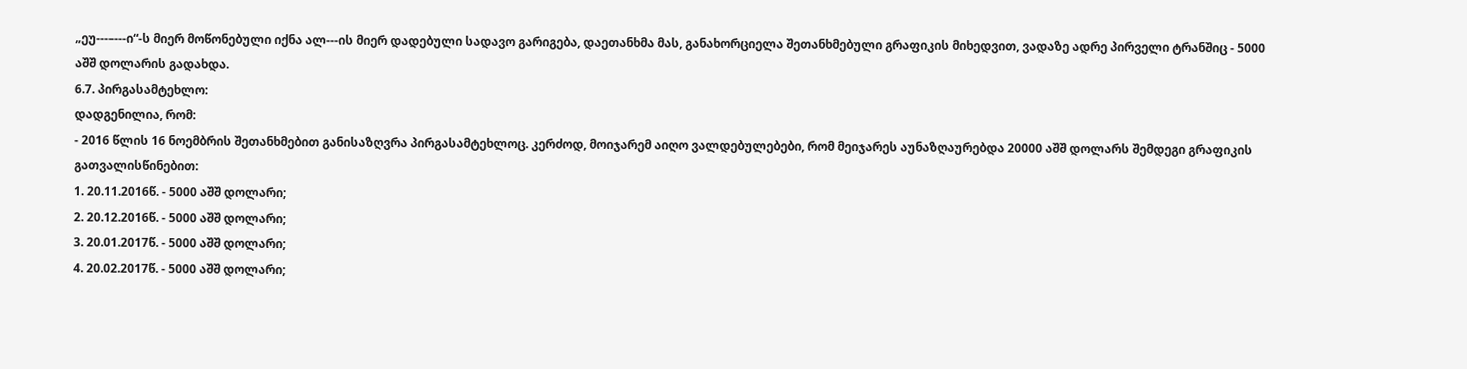„ეუ---–---ი“-ს მიერ მოწონებული იქნა ალ---ის მიერ დადებული სადავო გარიგება, დაეთანხმა მას, განახორციელა შეთანხმებული გრაფიკის მიხედვით, ვადაზე ადრე პირველი ტრანშიც - 5000 აშშ დოლარის გადახდა.
6.7. პირგასამტეხლო:
დადგენილია, რომ:
- 2016 წლის 16 ნოემბრის შეთანხმებით განისაზღვრა პირგასამტეხლოც. კერძოდ, მოიჯარემ აიღო ვალდებულებები, რომ მეიჯარეს აუნაზღაურებდა 20000 აშშ დოლარს შემდეგი გრაფიკის გათვალისწინებით:
1. 20.11.2016წ. - 5000 აშშ დოლარი;
2. 20.12.2016წ. - 5000 აშშ დოლარი;
3. 20.01.2017წ. - 5000 აშშ დოლარი;
4. 20.02.2017წ. - 5000 აშშ დოლარი;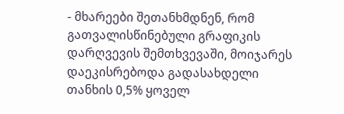- მხარეები შეთანხმდნენ, რომ გათვალისწინებული გრაფიკის დარღვევის შემთხვევაში, მოიჯარეს დაეკისრებოდა გადასახდელი თანხის 0,5% ყოველ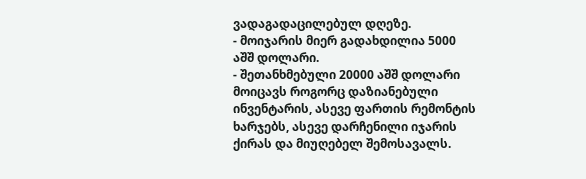ვადაგადაცილებულ დღეზე.
- მოიჯარის მიერ გადახდილია 5000 აშშ დოლარი.
- შეთანხმებული 20000 აშშ დოლარი მოიცავს როგორც დაზიანებული ინვენტარის, ასევე ფართის რემონტის ხარჯებს, ასევე დარჩენილი იჯარის ქირას და მიუღებელ შემოსავალს.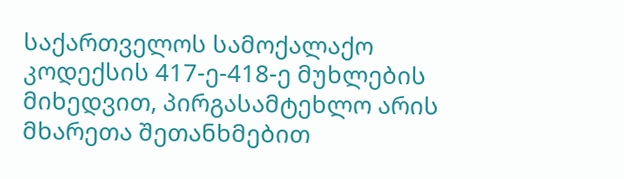საქართველოს სამოქალაქო კოდექსის 417-ე-418-ე მუხლების მიხედვით, პირგასამტეხლო არის მხარეთა შეთანხმებით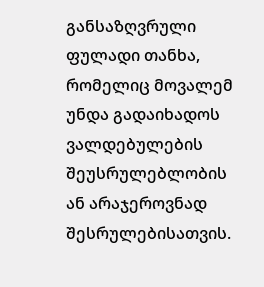განსაზღვრული ფულადი თანხა, რომელიც მოვალემ უნდა გადაიხადოს ვალდებულების შეუსრულებლობის ან არაჯეროვნად შესრულებისათვის.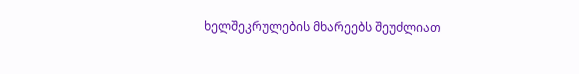ხელშეკრულების მხარეებს შეუძლიათ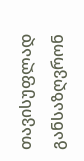თავისუფლად განსაზღვრონ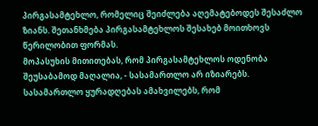პირგასამტეხლო, რომელიც შეიძლება აღემატებოდეს შესაძლო ზიანს. შეთანხმება პირგასამტეხლოს შესახებ მოითხოვს წერილობით ფორმას.
მოპასუხის მითითებას, რომ პირგასამტეხლოს ოდენობა შეუსაბამოდ მაღალია, - სასამართლო არ იზიარებს.
სასამართლო ყურადღებას ამახვილებს, რომ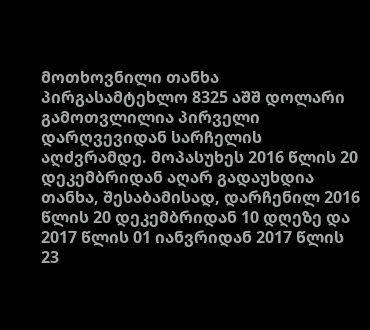მოთხოვნილი თანხა პირგასამტეხლო 8325 აშშ დოლარი გამოთვლილია პირველი დარღვევიდან სარჩელის აღძვრამდე. მოპასუხეს 2016 წლის 20 დეკემბრიდან აღარ გადაუხდია თანხა, შესაბამისად, დარჩენილ 2016 წლის 20 დეკემბრიდან 10 დღეზე და 2017 წლის 01 იანვრიდან 2017 წლის 23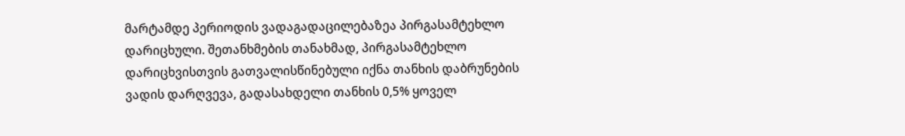მარტამდე პერიოდის ვადაგადაცილებაზეა პირგასამტეხლო დარიცხული. შეთანხმების თანახმად, პირგასამტეხლო დარიცხვისთვის გათვალისწინებული იქნა თანხის დაბრუნების ვადის დარღვევა, გადასახდელი თანხის 0,5% ყოველ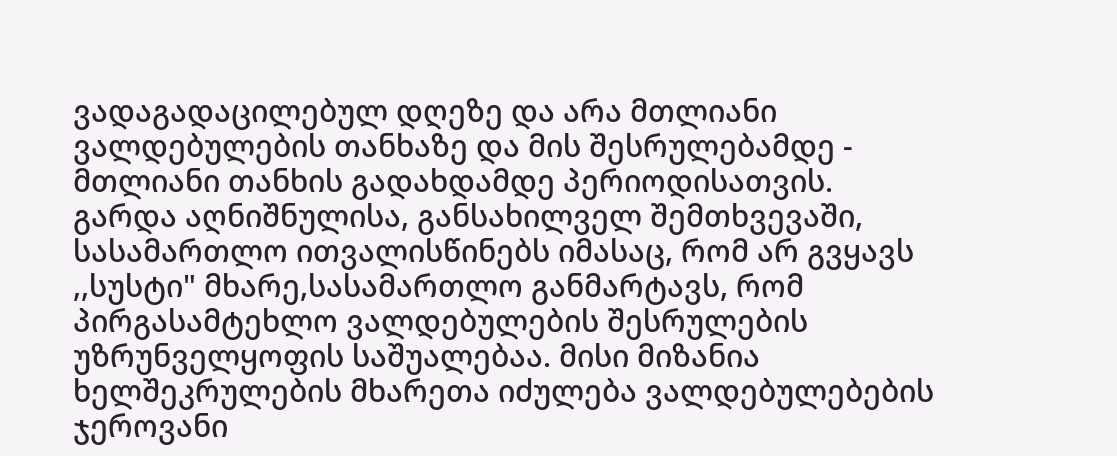ვადაგადაცილებულ დღეზე და არა მთლიანი ვალდებულების თანხაზე და მის შესრულებამდე - მთლიანი თანხის გადახდამდე პერიოდისათვის. გარდა აღნიშნულისა, განსახილველ შემთხვევაში, სასამართლო ითვალისწინებს იმასაც, რომ არ გვყავს ,,სუსტი" მხარე,სასამართლო განმარტავს, რომ პირგასამტეხლო ვალდებულების შესრულების უზრუნველყოფის საშუალებაა. მისი მიზანია ხელშეკრულების მხარეთა იძულება ვალდებულებების ჯეროვანი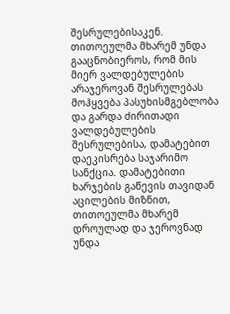შესრულებისაკენ. თითოეულმა მხარემ უნდა გააცნობიეროს, რომ მის მიერ ვალდებულების არაჯეროვან შესრულებას მოჰყვება პასუხისმგებლობა და გარდა ძირითადი ვალდებულების შესრულებისა, დამატებით დაეკისრება საჯარიმო სანქცია. დამატებითი ხარჯების გაწევის თავიდან აცილების მიზნით, თითოეულმა მხარემ დროულად და ჯეროვნად უნდა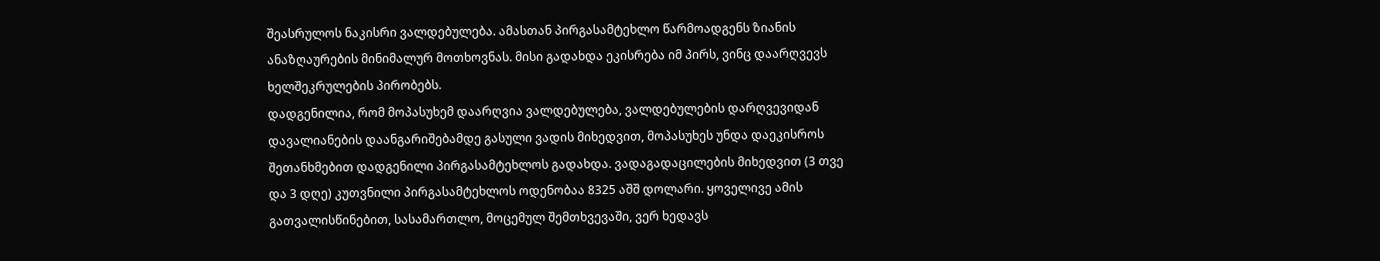შეასრულოს ნაკისრი ვალდებულება. ამასთან პირგასამტეხლო წარმოადგენს ზიანის ანაზღაურების მინიმალურ მოთხოვნას. მისი გადახდა ეკისრება იმ პირს, ვინც დაარღვევს ხელშეკრულების პირობებს.
დადგენილია, რომ მოპასუხემ დაარღვია ვალდებულება, ვალდებულების დარღვევიდან დავალიანების დაანგარიშებამდე გასული ვადის მიხედვით, მოპასუხეს უნდა დაეკისროს შეთანხმებით დადგენილი პირგასამტეხლოს გადახდა. ვადაგადაცილების მიხედვით (3 თვე და 3 დღე) კუთვნილი პირგასამტეხლოს ოდენობაა 8325 აშშ დოლარი. ყოველივე ამის გათვალისწინებით, სასამართლო, მოცემულ შემთხვევაში, ვერ ხედავს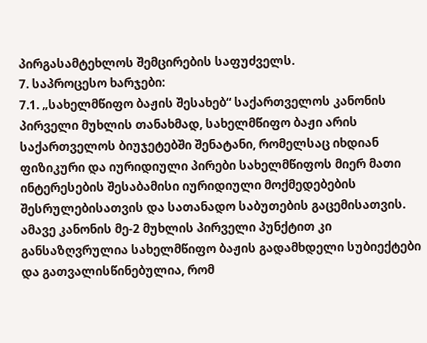პირგასამტეხლოს შემცირების საფუძველს.
7. საპროცესო ხარჯები:
7.1. „სახელმწიფო ბაჟის შესახებ“ საქართველოს კანონის პირველი მუხლის თანახმად, სახელმწიფო ბაჟი არის საქართველოს ბიუჯეტებში შენატანი, რომელსაც იხდიან ფიზიკური და იურიდიული პირები სახელმწიფოს მიერ მათი ინტერესების შესაბამისი იურიდიული მოქმედებების შესრულებისათვის და სათანადო საბუთების გაცემისათვის. ამავე კანონის მე-2 მუხლის პირველი პუნქტით კი განსაზღვრულია სახელმწიფო ბაჟის გადამხდელი სუბიექტები და გათვალისწინებულია, რომ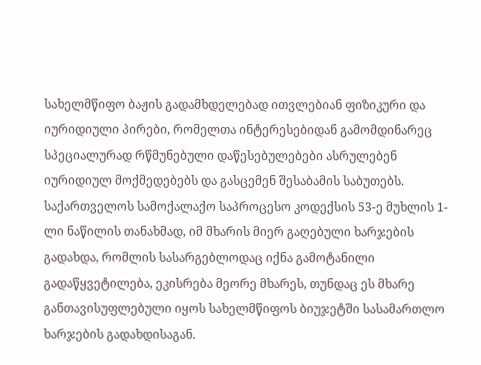სახელმწიფო ბაჟის გადამხდელებად ითვლებიან ფიზიკური და იურიდიული პირები, რომელთა ინტერესებიდან გამომდინარეც სპეციალურად რწმუნებული დაწესებულებები ასრულებენ იურიდიულ მოქმედებებს და გასცემენ შესაბამის საბუთებს.
საქართველოს სამოქალაქო საპროცესო კოდექსის 53-ე მუხლის 1-ლი ნაწილის თანახმად, იმ მხარის მიერ გაღებული ხარჯების გადახდა, რომლის სასარგებლოდაც იქნა გამოტანილი გადაწყვეტილება, ეკისრება მეორე მხარეს, თუნდაც ეს მხარე განთავისუფლებული იყოს სახელმწიფოს ბიუჯეტში სასამართლო ხარჯების გადახდისაგან.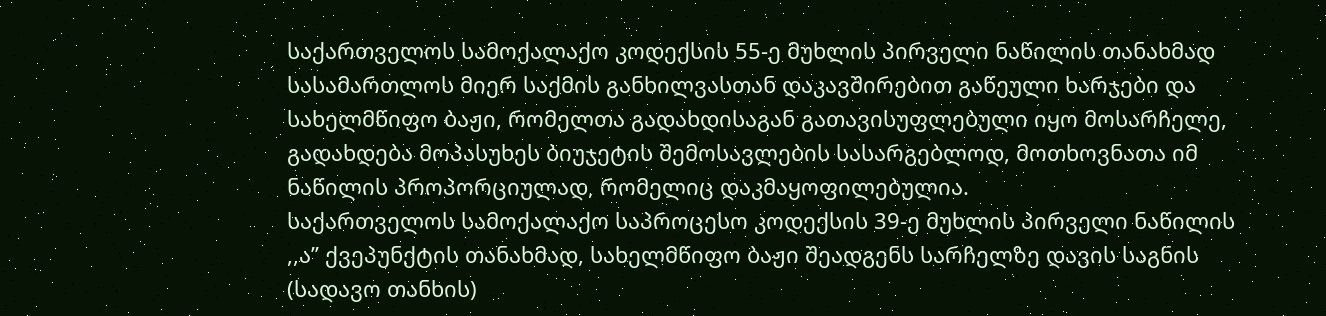საქართველოს სამოქალაქო კოდექსის 55-ე მუხლის პირველი ნაწილის თანახმად სასამართლოს მიერ საქმის განხილვასთან დაკავშირებით გაწეული ხარჯები და სახელმწიფო ბაჟი, რომელთა გადახდისაგან გათავისუფლებული იყო მოსარჩელე, გადახდება მოპასუხეს ბიუჯეტის შემოსავლების სასარგებლოდ, მოთხოვნათა იმ ნაწილის პროპორციულად, რომელიც დაკმაყოფილებულია.
საქართველოს სამოქალაქო საპროცესო კოდექსის 39-ე მუხლის პირველი ნაწილის ,,ა’’ ქვეპუნქტის თანახმად, სახელმწიფო ბაჟი შეადგენს სარჩელზე დავის საგნის (სადავო თანხის)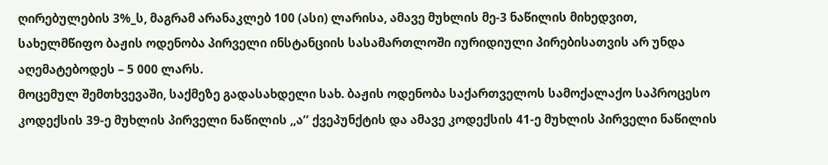ღირებულების 3%_ს, მაგრამ არანაკლებ 100 (ასი) ლარისა, ამავე მუხლის მე-3 ნაწილის მიხედვით, სახელმწიფო ბაჟის ოდენობა პირველი ინსტანციის სასამართლოში იურიდიული პირებისათვის არ უნდა აღემატებოდეს – 5 000 ლარს.
მოცემულ შემთხვევაში, საქმეზე გადასახდელი სახ. ბაჟის ოდენობა საქართველოს სამოქალაქო საპროცესო კოდექსის 39-ე მუხლის პირველი ნაწილის ,,ა’’ ქვეპუნქტის და ამავე კოდექსის 41-ე მუხლის პირველი ნაწილის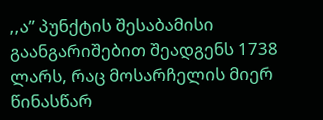,,ა” პუნქტის შესაბამისი გაანგარიშებით შეადგენს 1738 ლარს, რაც მოსარჩელის მიერ წინასწარ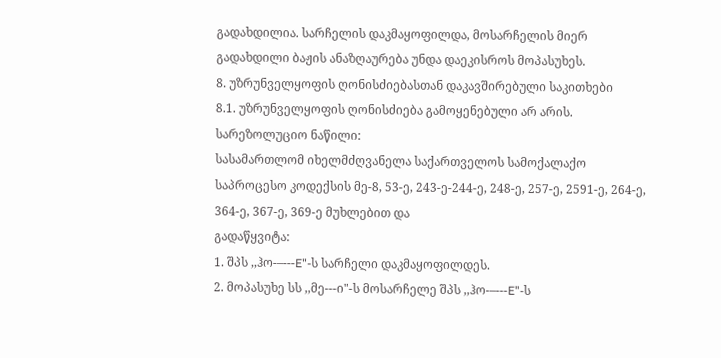გადახდილია. სარჩელის დაკმაყოფილდა, მოსარჩელის მიერ გადახდილი ბაჟის ანაზღაურება უნდა დაეკისროს მოპასუხეს.
8. უზრუნველყოფის ღონისძიებასთან დაკავშირებული საკითხები
8.1. უზრუნველყოფის ღონისძიება გამოყენებული არ არის.
სარეზოლუციო ნაწილი:
სასამართლომ იხელმძღვანელა საქართველოს სამოქალაქო საპროცესო კოდექსის მე-8, 53-ე, 243-ე-244-ე, 248-ე, 257-ე, 2591-ე, 264-ე, 364-ე, 367-ე, 369-ე მუხლებით და
გადაწყვიტა:
1. შპს ,,ჰო-–---E"-ს სარჩელი დაკმაყოფილდეს.
2. მოპასუხე სს ,,მე---ი"-ს მოსარჩელე შპს ,,ჰო-–---E"-ს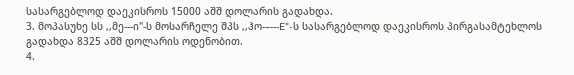სასარგებლოდ დაეკისროს 15000 აშშ დოლარის გადახდა.
3. მოპასუხე სს ,,მე---ი"-ს მოსარჩელე შპს ,,ჰო-–---E"-ს სასარგებლოდ დაეკისროს პირგასამტეხლოს გადახდა 8325 აშშ დოლარის ოდენობით.
4.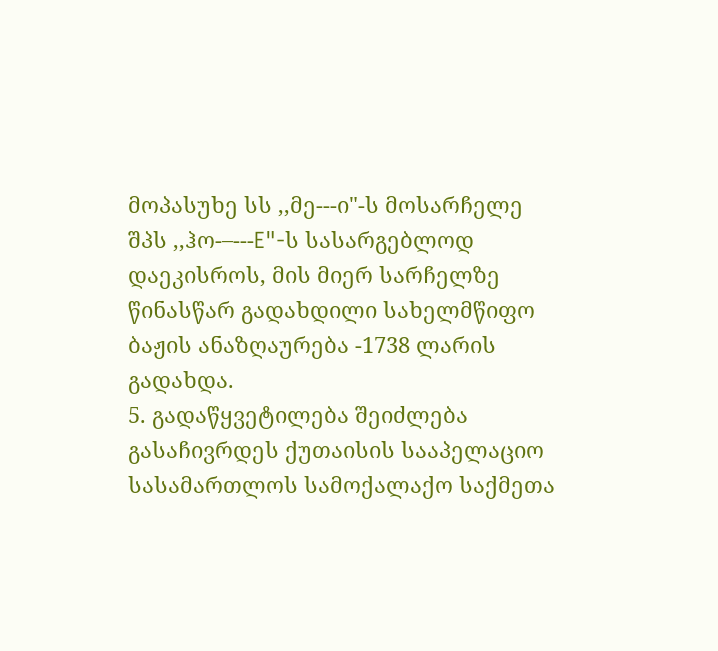მოპასუხე სს ,,მე---ი"-ს მოსარჩელე შპს ,,ჰო-–---E"-ს სასარგებლოდ დაეკისროს, მის მიერ სარჩელზე წინასწარ გადახდილი სახელმწიფო ბაჟის ანაზღაურება -1738 ლარის გადახდა.
5. გადაწყვეტილება შეიძლება გასაჩივრდეს ქუთაისის სააპელაციო სასამართლოს სამოქალაქო საქმეთა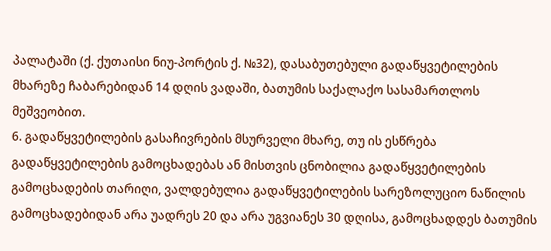პალატაში (ქ. ქუთაისი ნიუ-პორტის ქ. №32), დასაბუთებული გადაწყვეტილების მხარეზე ჩაბარებიდან 14 დღის ვადაში, ბათუმის საქალაქო სასამართლოს მეშვეობით.
6. გადაწყვეტილების გასაჩივრების მსურველი მხარე, თუ ის ესწრება გადაწყვეტილების გამოცხადებას ან მისთვის ცნობილია გადაწყვეტილების გამოცხადების თარიღი, ვალდებულია გადაწყვეტილების სარეზოლუციო ნაწილის გამოცხადებიდან არა უადრეს 20 და არა უგვიანეს 30 დღისა, გამოცხადდეს ბათუმის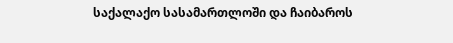საქალაქო სასამართლოში და ჩაიბაროს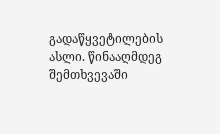გადაწყვეტილების ასლი. წინააღმდეგ შემთხვევაში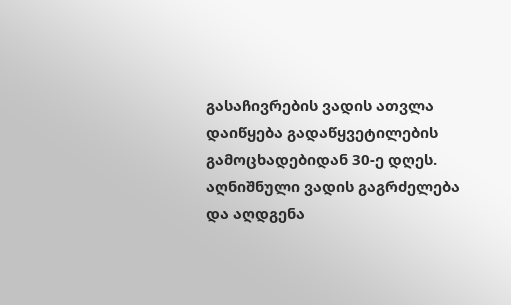გასაჩივრების ვადის ათვლა დაიწყება გადაწყვეტილების გამოცხადებიდან 30-ე დღეს. აღნიშნული ვადის გაგრძელება და აღდგენა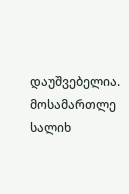დაუშვებელია.
მოსამართლე სალიხ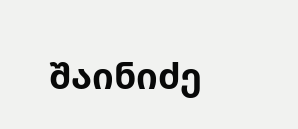შაინიძე